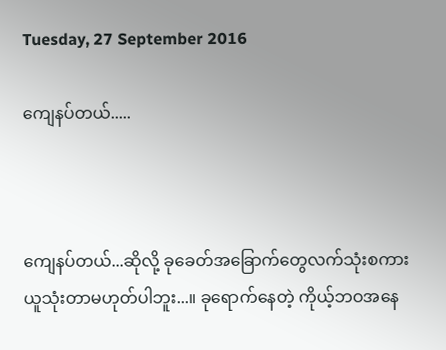Tuesday, 27 September 2016

ကျေနပ်တယ်.....



ကျေနပ်တယ်...ဆိုလို့ ခုခေတ်အခြောက်တွေလက်သုံးစကားယူသုံးတာမဟုတ်ပါဘူး...။ ခုရောက်နေတဲ့ ကိုယ့်ဘဝအနေ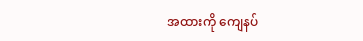အထားကို ကျေနပ်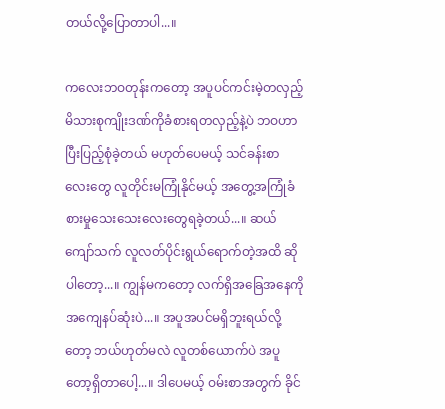တယ်လို့ပြောတာပါ...။

ကလေးဘဝတုန်းကတော့ အပူပင်ကင်းမဲ့တလှည့် မိသားစုကျိုးဒဏ်ကိုခံစားရတလှည့်နဲ့ပဲ ဘဝဟာပြီးပြည့်စုံခဲ့တယ် မဟုတ်ပေမယ့် သင်ခန်းစာလေးတွေ လူတိုင်းမကြုံနိုင်မယ့် အတွေ့အကြုံခံစားမှုသေးသေးလေးတွေရခဲ့တယ်...။ ဆယ်ကျော်သက် လူလတ်ပိုင်းရွယ်ရောက်တဲ့အထိ ဆိုပါတော့...။ ကျွန်မကတော့ လက်ရှိအခြေအနေကို အကျေနပ်ဆုံးပဲ...။ အပူအပင်မရှိဘူးရယ်လို့တော့ ဘယ်ဟုတ်မလဲ လူတစ်ယောက်ပဲ အပူတော့ရှိတာပေါ့...။ ဒါပေမယ့် ဝမ်းစာအတွက် ခိုင်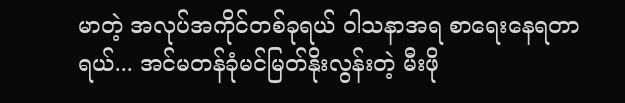မာတဲ့ အလုပ်အကိုင်တစ်ခုရယ် ဝါသနာအရ စာရေးနေရတာရယ်... အင်မတန်ခုံမင်မြတ်နိုးလွန်းတဲ့ မီးဖို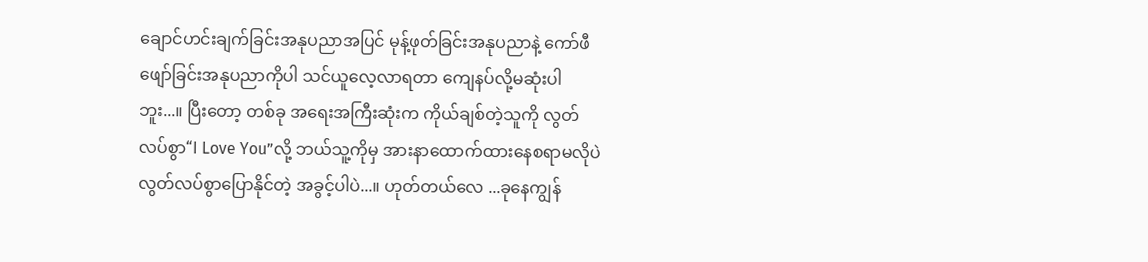ချောင်ဟင်းချက်ခြင်းအနုပညာအပြင် မုန့်ဖုတ်ခြင်းအနုပညာနဲ့ ကော်ဖီဖျော်ခြင်းအနုပညာကိုပါ သင်ယူလေ့လာရတာ ကျေနပ်လို့မဆုံးပါဘူး...။ ပြီးတော့ တစ်ခု အရေးအကြီးဆုံးက ကိုယ်ချစ်တဲ့သူကို လွတ်လပ်စွာ“I Love You”လို့ ဘယ်သူ့ကိုမှ အားနာထောက်ထားနေစရာမလိုပဲ လွတ်လပ်စွာပြောနိုင်တဲ့ အခွင့်ပါပဲ...။ ဟုတ်တယ်လေ ...ခုနေကျွန်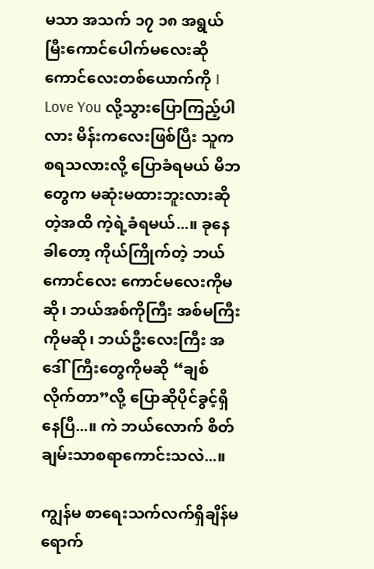မသာ အသက် ၁၇ ၁၈ အရွယ်မြီးကောင်ပေါက်မလေးဆို ကောင်လေးတစ်ယောက်ကို I Love You လို့သွားပြောကြည့်ပါလား မိန်းကလေးဖြစ်ပြီး သူကစရသလားလို့ ပြောခံရမယ် မိဘတွေက မဆုံးမထားဘူးလားဆိုတဲ့အထိ ကဲ့ရဲ့ခံရမယ်...။ ခုနေခါတော့ ကိုယ်ကြိုက်တဲ့ ဘယ်ကောင်လေး ကောင်မလေးကိုမဆို၊ ဘယ်အစ်ကိုကြီး အစ်မကြီးကိုမဆို၊ ဘယ်ဦးလေးကြီး အဒေါ်ကြီးတွေကိုမဆို “ချစ်လိုက်တာ”လို့ ပြောဆိုပိုင်ခွင့်ရှိနေပြီ...။ ကဲ ဘယ်လောက် စိတ်ချမ်းသာစရာကောင်းသလဲ...။

ကျွန်မ စာရေးသက်လက်ရှိချိန်မရောက်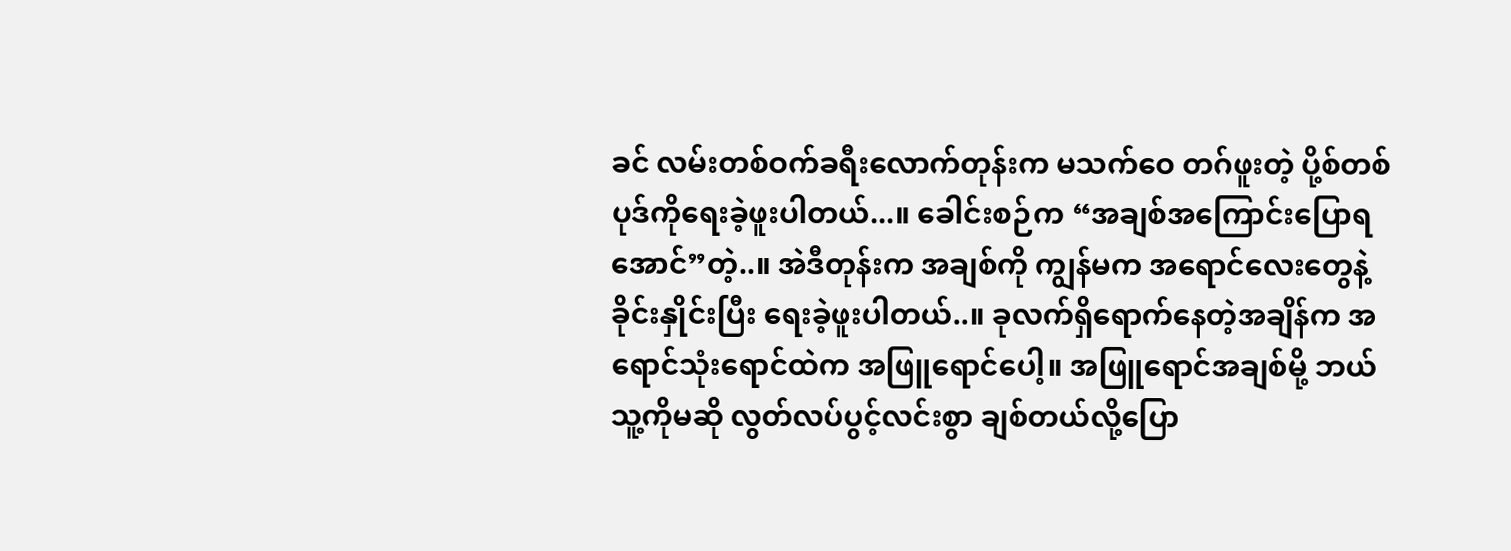ခင် လမ်းတစ်ဝက်ခရီးလောက်တုန်းက မသက်ဝေ တဂ်ဖူးတဲ့ ပို့စ်တစ်ပုဒ်ကိုရေးခဲ့ဖူးပါတယ်...။ ခေါင်းစဉ်က “အချစ်အကြောင်းပြောရအောင်”တဲ့..။ အဲဒီတုန်းက အချစ်ကို ကျွန်မက အရောင်လေးတွေနဲ့ ခိုင်းနှိုင်းပြီး ရေးခဲ့ဖူးပါတယ်..။ ခုလက်ရှိရောက်နေတဲ့အချိန်က အရောင်သုံးရောင်ထဲက အဖြူရောင်ပေါ့။ အဖြူရောင်အချစ်မို့ ဘယ်သူ့ကိုမဆို လွတ်လပ်ပွင့်လင်းစွာ ချစ်တယ်လို့ပြော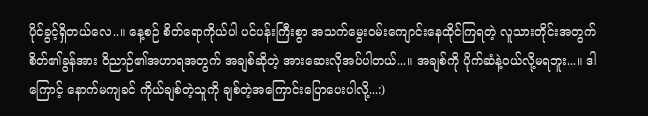ပိုင်ခွင့်ရှိတယ်လေ..။ နေ့စဉ် စိတ်ရောကိုယ်ပါ ပင်ပန်းကြီးစွာ အသက်မွေးဝမ်းကျောင်းနေထိုင်ကြရတဲ့ လူသားတိုင်းအတွက် စိတ်၏ခွန်အား ဝိညာဉ်၏အဟာရအတွက် အချစ်ဆိုတဲ့ အားဆေးလိုအပ်ပါတယ်...။ အချစ်ကို ပိုက်ဆံနဲ့ဝယ်လို့မရဘူး...။ ဒါကြောင့် နောက်မကျခင် ကိုယ်ချစ်တဲ့သူကို ချစ်တဲ့အကြောင်းပြောပေးပါလို့...:)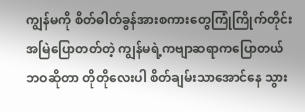ကျွန်မကို စိတ်ဓါတ်ခွန်အားစကားတွေကြုံကြိုက်တိုင်းအမြဲပြောတတ်တဲ့ ကျွန်မရဲ့ကဗျာဆရာကပြောတယ် ဘဝဆိုတာ တိုတိုလေးပါ စိတ်ချမ်းသာအောင်နေ သွား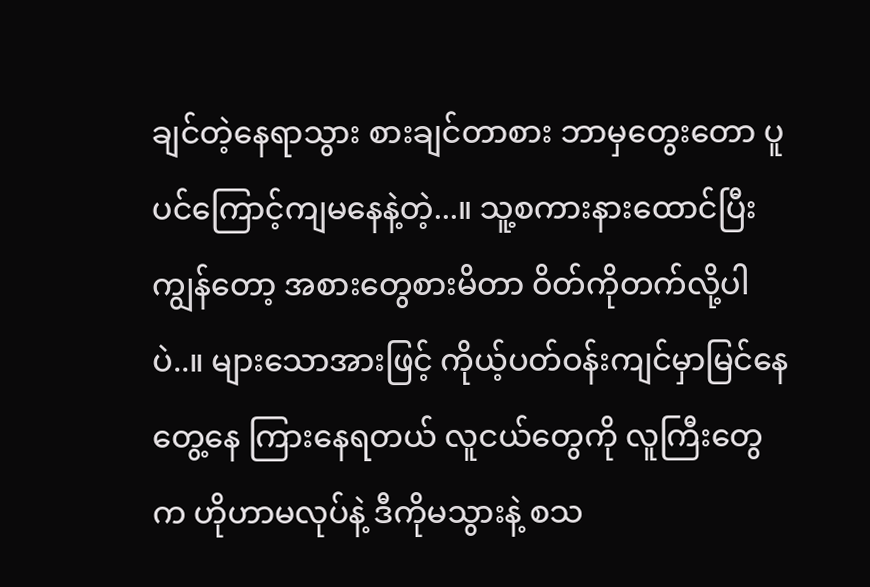ချင်တဲ့နေရာသွား စားချင်တာစား ဘာမှတွေးတော ပူပင်ကြောင့်ကျမနေနဲ့တဲ့...။ သူ့စကားနားထောင်ပြီး ကျွန်တော့ အစားတွေစားမိတာ ဝိတ်ကိုတက်လို့ပါပဲ..။ များသောအားဖြင့် ကိုယ့်ပတ်ဝန်းကျင်မှာမြင်နေ တွေ့နေ ကြားနေရတယ် လူငယ်တွေကို လူကြီးတွေက ဟိုဟာမလုပ်နဲ့ ဒီကိုမသွားနဲ့ စသ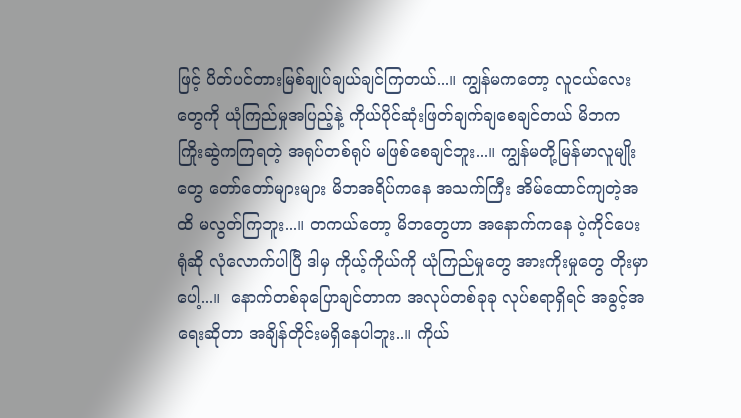ဖြင့် ပိတ်ပင်တားမြစ်ချုပ်ချယ်ချင်ကြတယ်...။ ကျွန်မကတော့ လူငယ်လေးတွေကို ယုံကြည်မှုအပြည့်နဲ့ ကိုယ်ပိုင်ဆုံးဖြတ်ချက်ချစေချင်တယ် မိဘက ကြိုးဆွဲကကြရတဲ့ အရုပ်တစ်ရုပ် မဖြစ်စေချင်ဘူး...။ ကျွန်မတို့မြန်မာလူမျိုးတွေ တော်တော်များများ မိဘအရိပ်ကနေ အသက်ကြီး အိမ်ထောင်ကျတဲ့အထိ မလွတ်ကြဘူး...။ တကယ်တော့ မိဘတွေဟာ အနောက်ကနေ ပဲ့ကိုင်ပေးရုံဆို လုံလောက်ပါပြီ ဒါမှ ကိုယ့်ကိုယ်ကို ယုံကြည်မှုတွေ အားကိုးမှုတွေ တိုးမှာပေါ့...။  နောက်တစ်ခုပြောချင်တာက အလုပ်တစ်ခုခု လုပ်စရာရှိရင် အခွင့်အရေးဆိုတာ အချိန်တိုင်းမရှိနေပါဘူး..။ ကိုယ်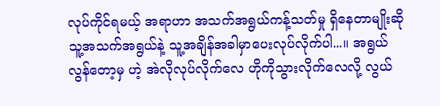လုပ်ကိုင်ရမယ့် အရာဟာ အသက်အရွယ်ကန့်သတ်မှု ရှိနေတာမျိုးဆို သူ့အသက်အရွယ်နဲ့ သူ့အချိန်အခါမှာပေးလုပ်လိုက်ပါ...။ အရွယ်လွန်တော့မှ ဟဲ့ အဲလိုလုပ်လိုက်လေ ဟိုကိုသွားလိုက်လေလို့ လွယ်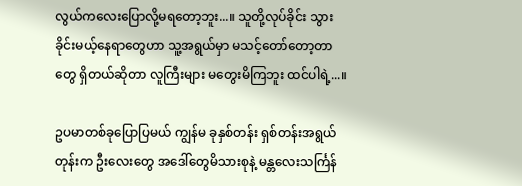လွယ်ကလေးပြောလို့မရတော့ဘူး...။ သူတို့လုပ်ခိုင်း သွားခိုင်းမယ့်နေရာတွေဟာ သူ့အရွယ်မှာ မသင့်တော်တော့တာတွေ ရှိတယ်ဆိုတာ လူကြီးများ မတွေးမိကြဘူး ထင်ပါရဲ့...။

ဥပမာတစ်ခုပြောပြမယ် ကျွန်မ ခုနှစ်တန်း ရှစ်တန်းအရွယ်တုန်းက ဦးလေးတွေ အဒေါ်တွေမိသားစုနဲ့ မန္တလေးသင်္ကြန်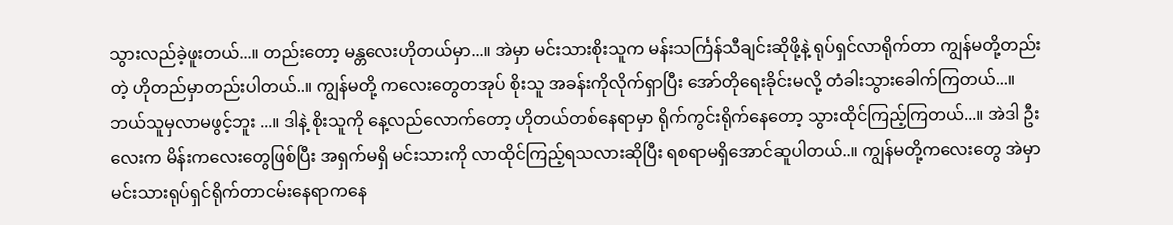သွားလည်ခဲ့ဖူးတယ်...။ တည်းတော့ မန္တလေးဟိုတယ်မှာ...။ အဲမှာ မင်းသားစိုးသူက မန်းသင်္ကြန်သီချင်းဆိုဖို့နဲ့ ရုပ်ရှင်လာရိုက်တာ ကျွန်မတို့တည်းတဲ့ ဟိုတည်မှာတည်းပါတယ်..။ ကျွန်မတို့ ကလေးတွေတအုပ် စိုးသူ အခန်းကိုလိုက်ရှာပြီး အော်တိုရေးခိုင်းမလို့ တံခါးသွားခေါက်ကြတယ်...။ ဘယ်သူမှလာမဖွင့်ဘူး ...။ ဒါနဲ့ စိုးသူကို နေ့လည်လောက်တော့ ဟိုတယ်တစ်နေရာမှာ ရိုက်ကွင်းရိုက်နေတော့ သွားထိုင်ကြည့်ကြတယ်...။ အဲဒါ ဦးလေးက မိန်းကလေးတွေဖြစ်ပြီး အရှက်မရှိ မင်းသားကို လာထိုင်ကြည့်ရသလားဆိုပြီး ရစရာမရှိအောင်ဆူပါတယ်..။ ကျွန်မတို့ကလေးတွေ အဲမှာ မင်းသားရုပ်ရှင်ရိုက်တာငမ်းနေရာကနေ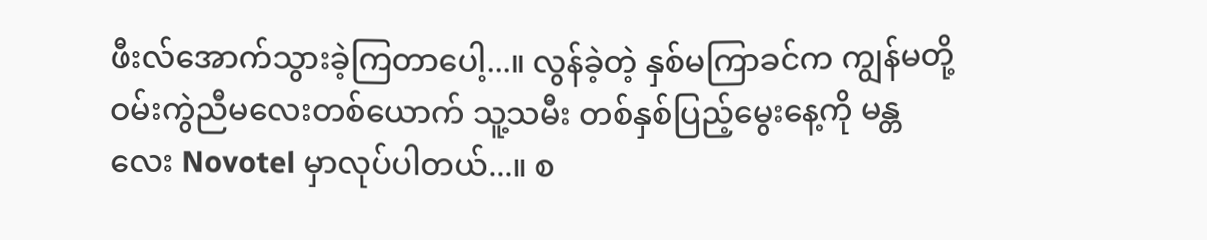ဖီးလ်အောက်သွားခဲ့ကြတာပေါ့...။ လွန်ခဲ့တဲ့ နှစ်မကြာခင်က ကျွန်မတို့ဝမ်းကွဲညီမလေးတစ်ယောက် သူ့သမီး တစ်နှစ်ပြည့်မွေးနေ့ကို မန္တလေး Novotel မှာလုပ်ပါတယ်...။ စ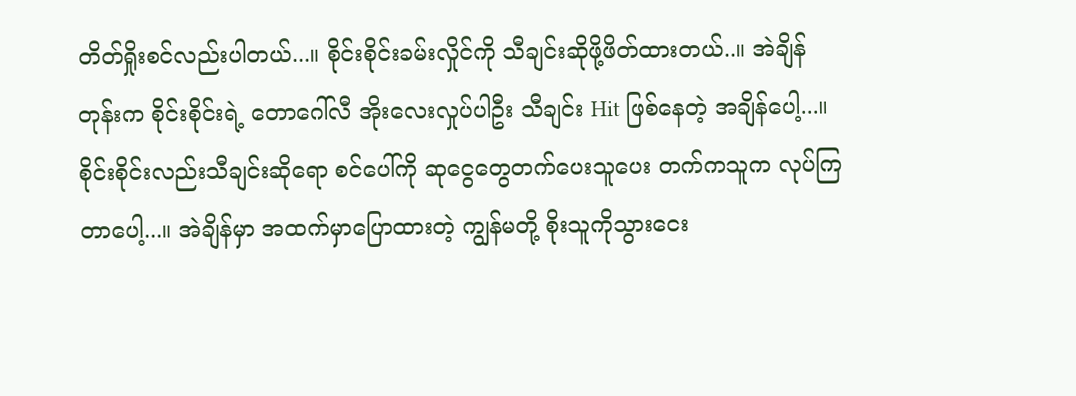တိတ်ရှိုးစင်လည်းပါတယ်...။ စိုင်းစိုင်းခမ်းလှိုင်ကို သီချင်းဆိုဖို့ဖိတ်ထားတယ်..။ အဲချိန်တုန်းက စိုင်းစိုင်းရဲ့ တောဂေါ်လီ အိုးလေးလှုပ်ပါဦး သီချင်း Hit ဖြစ်နေတဲ့ အချိန်ပေါ့...။ စိုင်းစိုင်းလည်းသီချင်းဆိုရော စင်ပေါ်ကို ဆုငွေတွေတက်ပေးသူပေး တက်ကသူက လုပ်ကြတာပေါ့...။ အဲချိန်မှာ အထက်မှာပြောထားတဲ့ ကျွန်မတို့ စိုးသူကိုသွားငေး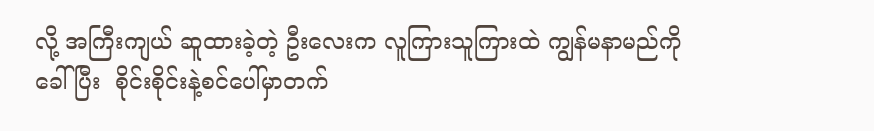လို့ အကြီးကျယ် ဆူထားခဲ့တဲ့ ဦးလေးက လူကြားသူကြားထဲ ကျွန်မနာမည်ကိုခေါ်ပြီး  စိုင်းစိုင်းနဲ့စင်ပေါ်မှာတက်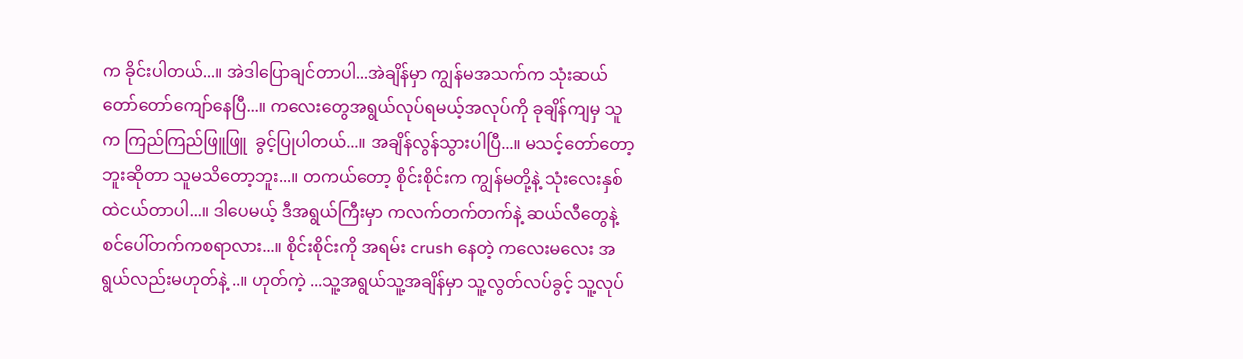က ခိုင်းပါတယ်...။ အဲဒါပြောချင်တာပါ...အဲချိန်မှာ ကျွန်မအသက်က သုံးဆယ်တော်တော်ကျော်နေပြီ...။ ကလေးတွေအရွယ်လုပ်ရမယ့်အလုပ်ကို ခုချိန်ကျမှ သူက ကြည်ကြည်ဖြူဖြူ  ခွင့်ပြုပါတယ်...။ အချိန်လွန်သွားပါပြီ...။ မသင့်တော်တော့ဘူးဆိုတာ သူမသိတော့ဘူး...။ တကယ်တော့ စိုင်းစိုင်းက ကျွန်မတို့နဲ့ သုံးလေးနှစ်ထဲငယ်တာပါ...။ ဒါပေမယ့် ဒီအရွယ်ကြီးမှာ ကလက်တက်တက်နဲ့ ဆယ်လီတွေနဲ့ စင်ပေါ်တက်ကစရာလား...။ စိုင်းစိုင်းကို အရမ်း crush နေတဲ့ ကလေးမလေး အရွယ်လည်းမဟုတ်နဲ့ ..။ ဟုတ်ကဲ့ ...သူ့အရွယ်သူ့အချိန်မှာ သူ့လွတ်လပ်ခွင့် သူ့လုပ်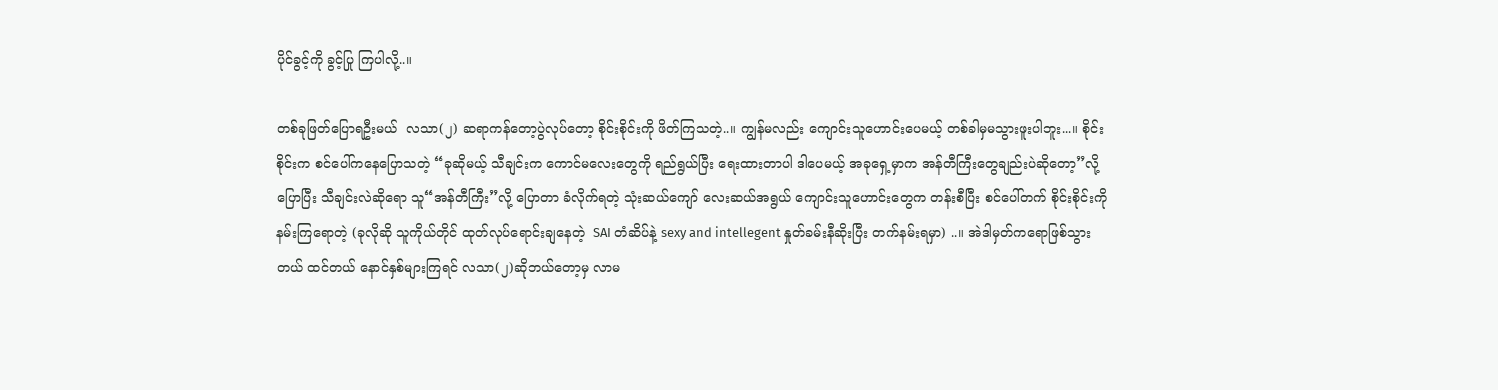ပိုင်ခွင့်ကို ခွင့်ပြု ကြပါလို့..။

တစ်ခုဖြတ်ပြောရဦးမယ်  လသာ(၂) ဆရာကန်တော့ပွဲလုပ်တော့ စိုင်းစိုင်းကို ဖိတ်ကြသတဲ့..။ ကျွန်မလည်း ကျောင်းသူဟောင်းပေမယ့် တစ်ခါမှမသွားဖူးပါဘူး...။ စိုင်းစိုင်းက စင်ပေါ်ကနေပြောသတဲ့ “ခုဆိုမယ့် သီချင်းက ကောင်မလေးတွေကို ရည်ရွယ်ပြီး ရေးထားတာပါ ဒါပေမယ့် အခုရှေ့မှာက အန်တီကြီးတွေချည်းပဲဆိုတော့”လို့ပြောပြီး သီချင်းလဲဆိုရော သူ“အန်တီကြီး”လို့ ပြောတာ ခံလိုက်ရတဲ့ သုံးဆယ်ကျော် လေးဆယ်အရွယ် ကျောင်းသူဟောင်းတွေက တန်းစီပြီး စင်ပေါ်တက် စိုင်းစိုင်းကို နမ်းကြရောတဲ့ (ခုလိုဆို သူကိုယ်တိုင် ထုတ်လုပ်ရောင်းချနေတဲ့  SAI တံဆိပ်နဲ့ sexy and intellegent နှုတ်ခမ်းနီဆိုးပြီး တက်နမ်းရမှာ) ..။ အဲဒါမှတ်ကရောဖြစ်သွားတယ် ထင်တယ် နောင်နှစ်များကြရင် လသာ(၂)ဆိုဘယ်တော့မှ လာမ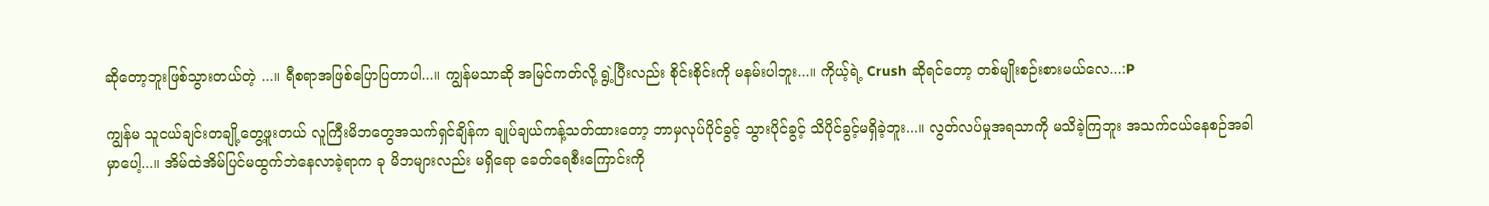ဆိုတော့ဘူးဖြစ်သွားတယ်တဲ့ ...။ ရီစရာအဖြစ်ပြောပြတာပါ...။ ကျွန်မသာဆို အမြင်ကတ်လို့ ရွဲ့ပြီးလည်း စိုင်းစိုင်းကို မနမ်းပါဘူး...။ ကိုယ့်ရဲ့ Crush ဆိုရင်တော့ တစ်မျိုးစဉ်းစားမယ်လေ...:P

ကျွန်မ သူငယ်ချင်းတချို့တွေ့ဖူးတယ် လူကြီးမိဘတွေအသက်ရှင်ချိန်က ချုပ်ချယ်ကန့်သတ်ထားတော့ ဘာမှလုပ်ပိုင်ခွင့် သွားပိုင်ခွင့် သိပိုင်ခွင့်မရှိခဲ့ဘူး...။ လွတ်လပ်မှုအရသာကို မသိခဲ့ကြဘူး အသက်ငယ်နေစဉ်အခါမှာပေါ့...။ အိမ်ထဲအိမ်ပြင်မထွက်ဘဲနေလာခဲ့ရာက ခု မိဘများလည်း မရှိရော ခေတ်ရေစီးကြောင်းကို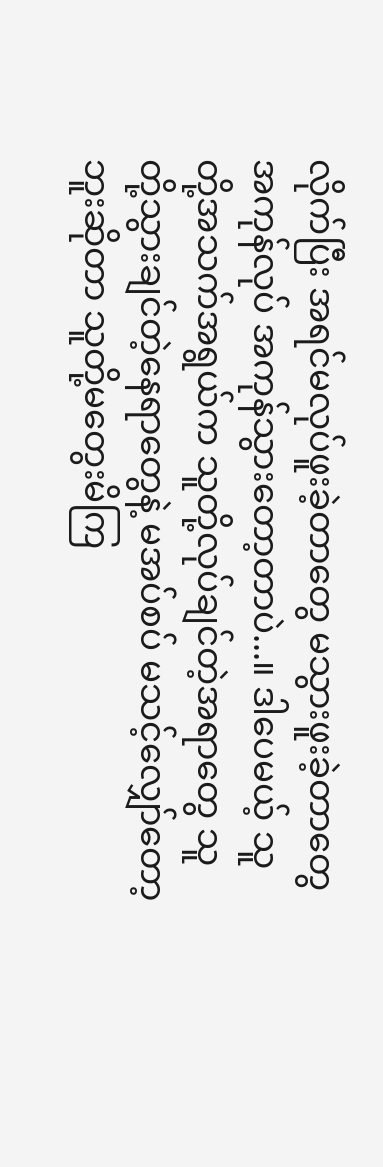လိုက်ပြီး အရင်မလုပ်ဖူးခဲ့တာတွေ မသွားဖူးခဲ့တာတွေ အကုန်လုပ် အကုန်သွားတော့တာပဲ...။ ဒါပေမယ့် သူတို့အသက်အရွယ်က သူတို့လုပ်ချင်တဲ့အရာတွေ သူတို့သွားချင်တဲ့နေရာတွေနဲ့ မအပ်စပ် မသင့်လျှော်တော့ဘူးဆိုတာ သူတို့မတွေးမိကြ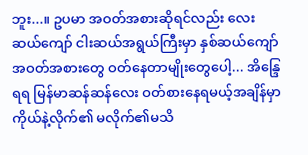ဘူး...။ ဥပမာ အဝတ်အစားဆိုရင်လည်း လေးဆယ်ကျော် ငါးဆယ်အရွယ်ကြီးမှာ နှစ်ဆယ်ကျော် အဝတ်အစားတွေ ဝတ်နေတာမျိုးတွေပေါ့... အိန္ဒြေရရ မြန်မာဆန်ဆန်လေး ဝတ်စားနေရမယ့်အချိန်မှာ ကိုယ်နဲ့လိုက်၏ မလိုက်၏မသိ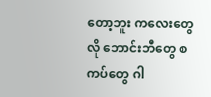တော့ဘူး ကလေးတွေလို ဘောင်းဘီတွေ စကပ်တွေ ဂါ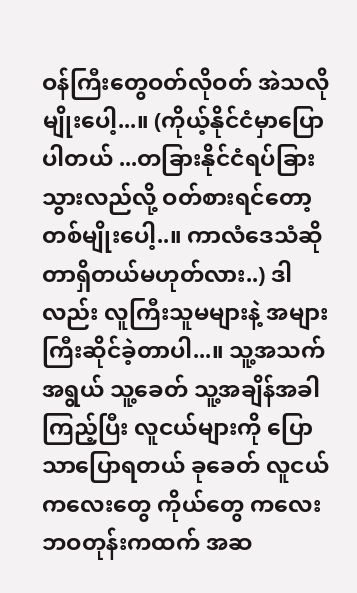ဝန်ကြီးတွေဝတ်လိုဝတ် အဲသလိုမျိုးပေါ့...။ (ကိုယ့်နိုင်ငံမှာပြောပါတယ် ...တခြားနိုင်ငံရပ်ခြားသွားလည်လို့ ဝတ်စားရင်တော့ တစ်မျိုးပေါ့..။ ကာလံဒေသံဆိုတာရှိတယ်မဟုတ်လား..) ဒါလည်း လူကြီးသူမများနဲ့ အများကြီးဆိုင်ခဲ့တာပါ...။ သူ့အသက်အရွယ် သူ့ခေတ် သူ့အချိန်အခါကြည့်ပြီး လူငယ်များကို ပြောသာပြောရတယ် ခုခေတ် လူငယ်ကလေးတွေ ကိုယ်တွေ ကလေးဘဝတုန်းကထက် အဆ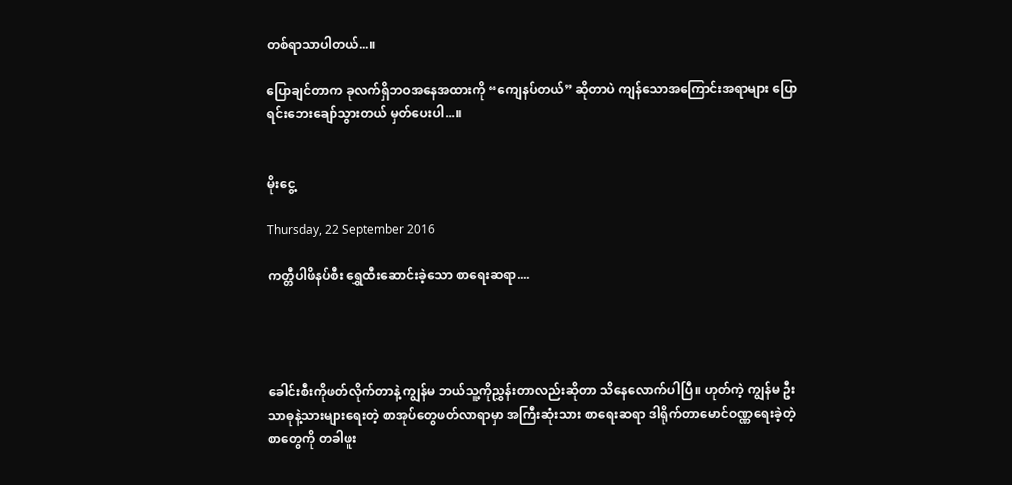တစ်ရာသာပါတယ်...။

ပြောချင်တာက ခုလက်ရှိဘဝအနေအထားကို “ကျေနပ်တယ်” ဆိုတာပဲ ကျန်သောအကြောင်းအရာများ ပြောရင်းဘေးချော်သွားတယ် မှတ်ပေးပါ...။


မိုးငွေ့

Thursday, 22 September 2016

ကတ္တီပါဖိနပ်စီး ရွှေထီးဆောင်းခဲ့သော စာရေးဆရာ....




ခေါင်းစီးကိုဖတ်လိုက်တာနဲ့ ကျွန်မ ဘယ်သူ့ကိုညွှန်းတာလည်းဆိုတာ သိနေလောက်ပါပြီ။ ဟုတ်ကဲ့ ကျွန်မ ဦးသာဓုနဲ့သားများရေးတဲ့ စာအုပ်တွေဖတ်လာရာမှာ အကြီးဆုံးသား စာရေးဆရာ ဒါရိုက်တာမောင်ဝဏ္ဏရေးခဲ့တဲ့ စာတွေကို တခါဖူး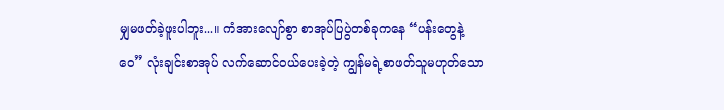မျှမဖတ်ခဲ့ဖူးပါဘူး...။ ကံအားလျော်စွာ စာအုပ်ပြပွဲတစ်ခုကနေ “ပန်းတွေနဲ့ဝေ” လုံးချင်းစာအုပ် လက်ဆောင်ဝယ်ပေးခဲ့တဲ့ ကျွန်မရဲ့စာဖတ်သူမဟုတ်သော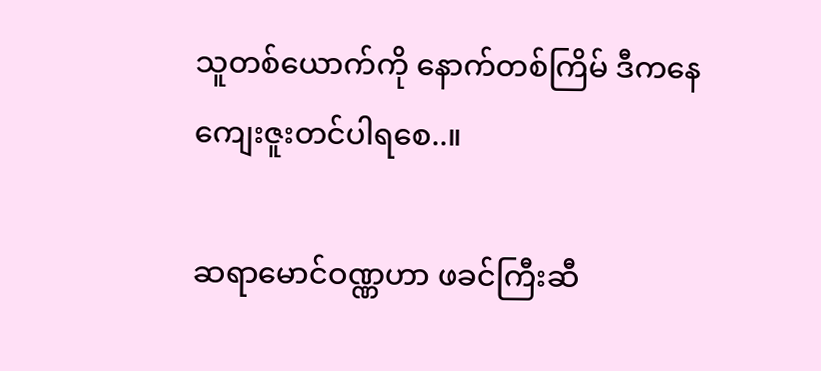သူတစ်ယောက်ကို နောက်တစ်ကြိမ် ဒီကနေကျေးဇူးတင်ပါရစေ..။

ဆရာမောင်ဝဏ္ဏဟာ ဖခင်ကြီးဆီ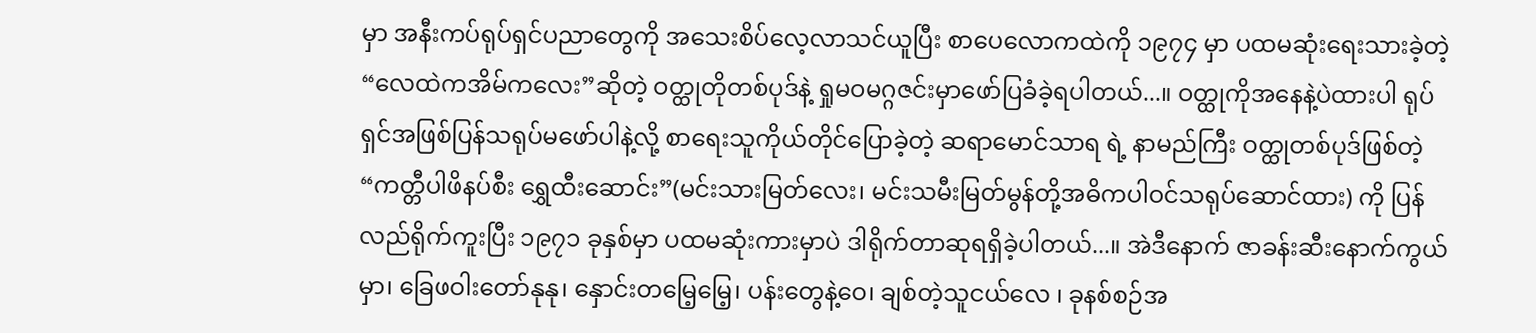မှာ အနီးကပ်ရုပ်ရှင်ပညာတွေကို အသေးစိပ်လေ့လာသင်ယူပြီး စာပေလောကထဲကို ၁၉၇၄ မှာ ပထမဆုံးရေးသားခဲ့တဲ့ “လေထဲကအိမ်ကလေး”ဆိုတဲ့ ဝတ္ထုတိုတစ်ပုဒ်နဲ့ ရှုမဝမဂ္ဂဇင်းမှာဖော်ပြခံခဲ့ရပါတယ်...။ ဝတ္ထုကိုအနေနဲ့ပဲထားပါ ရုပ်ရှင်အဖြစ်ပြန်သရုပ်မဖော်ပါနဲ့လို့ စာရေးသူကိုယ်တိုင်ပြောခဲ့တဲ့ ဆရာမောင်သာရ ရဲ့ နာမည်ကြီး ဝတ္ထုတစ်ပုဒ်ဖြစ်တဲ့ “ကတ္တီပါဖိနပ်စီး ရွှေထီးဆောင်း”(မင်းသားမြတ်လေး၊ မင်းသမီးမြတ်မွန်တို့အဓိကပါဝင်သရုပ်ဆောင်ထား) ကို ပြန်လည်ရိုက်ကူးပြီး ၁၉၇၁ ခုနှစ်မှာ ပထမဆုံးကားမှာပဲ ဒါရိုက်တာဆုရရှိခဲ့ပါတယ်...။ အဲဒီနောက် ဇာခန်းဆီးနောက်ကွယ်မှာ၊ ခြေဖဝါးတော်နုနု၊ နှောင်းတမြေ့မြေ့၊ ပန်းတွေနဲ့ဝေ၊ ချစ်တဲ့သူငယ်လေ ၊ ခုနစ်စဉ်အ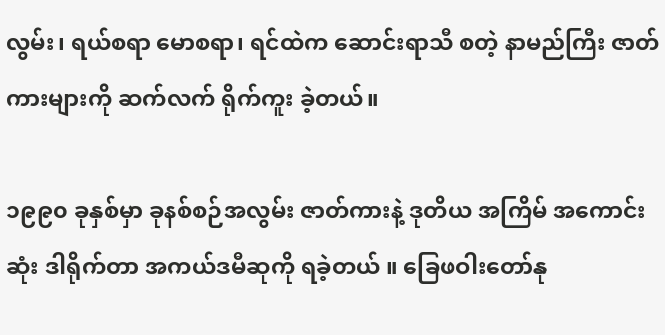လွမ်း၊ ရယ်စရာ မောစရာ၊ ရင်ထဲက ဆောင်းရာသီ စတဲ့ နာမည်ကြီး ဇာတ်ကားများကို ဆက်လက် ရိုက်ကူး ခဲ့တယ်။

၁၉၉၀ ခုနှစ်မှာ ခုနစ်စဉ်အလွမ်း ဇာတ်ကားနဲ့ ဒုတိယ အကြိမ် အကောင်းဆုံး ဒါရိုက်တာ အကယ်ဒမီဆုကို ရခဲ့တယ် ။ ခြေဖဝါးတော်နု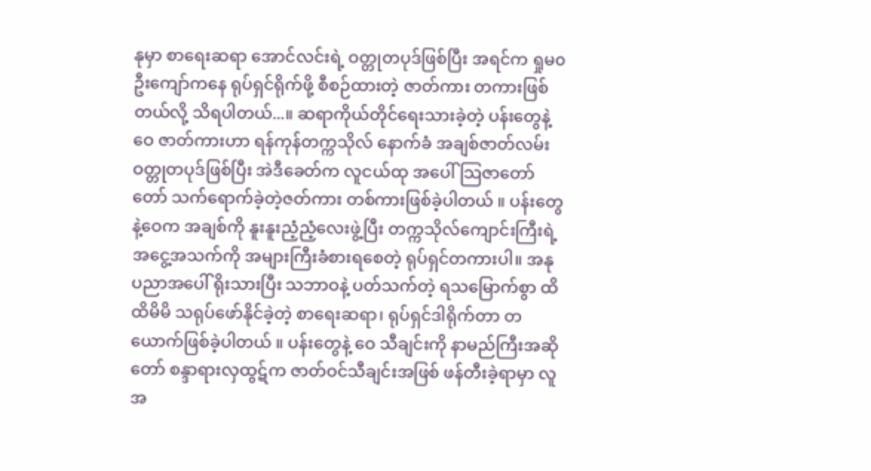နုမှာ စာရေးဆရာ အောင်လင်းရဲ့ ဝတ္တုတပုဒ်ဖြစ်ပြီး အရင်က ရှုမ၀ ဦးကျော်ကနေ ရုပ်ရှင်ရိုက်ဖို့ စီစဉ်ထားတဲ့ ဇာတ်ကား တကားဖြစ်တယ်လို့ သိရပါတယ်...။ ဆရာကိုယ်တိုင်ရေးသားခဲ့တဲ့ ပန်းတွေနဲ့ဝေ ဇာတ်ကားဟာ ရန်ကုန်တက္ကသိုလ် နောက်ခံ အချစ်ဇာတ်လမ်း ဝတ္တုတပုဒ်ဖြစ်ပြီး အဲဒီခေတ်က လူငယ်ထု အပေါ်သြဇာတော်တော် သက်ရောက်ခဲ့တဲ့ဇတ်ကား တစ်ကားဖြစ်ခဲ့ပါတယ် ။ ပန်းတွေနဲ့ဝေက အချစ်ကို နူးနူးညံ့ညံ့လေးဖွဲ့ပြီး တက္ကသိုလ်ကျောင်းကြီးရဲ့ အငွေ့အသက်ကို အများကြီးခံစားရစေတဲ့ ရုပ်ရှင်တကားပါ။ အနုပညာအပေါ် ရိုးသားပြီး သဘာဝနဲ့ ပတ်သက်တဲ့ ရသမြောက်စွာ ထိထိမိမိ သရုပ်ဖော်နိုင်ခဲ့တဲ့ စာရေးဆရာ၊ ရုပ်ရှင်ဒါရိုက်တာ တယောက်ဖြစ်ခဲ့ပါတယ် ။ ပန်းတွေနဲ့ ဝေ သီချင်းကို နာမည်ကြီးအဆိုတော် စန္ဒာရားလှထွဋ်က ဇာတ်ဝင်သီချင်းအဖြစ် ဖန်တီးခဲ့ရာမှာ လူအ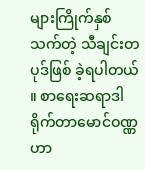များကြိုက်နှစ်သက်တဲ့ သီချင်းတပုဒ်ဖြစ် ခဲ့ရပါတယ် ။ စာရေးဆရာဒါရိုက်တာမောင်ဝဏ္ဏဟာ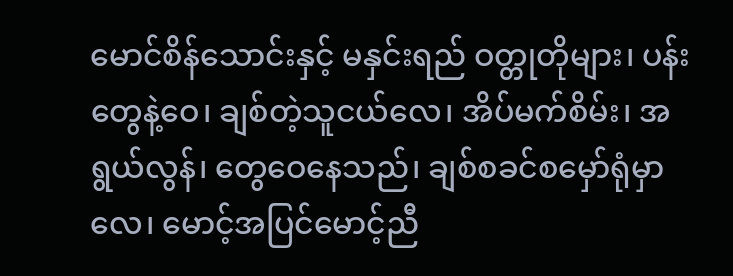မောင်စိန်သောင်းနှင့် မနှင်းရည် ဝတ္တုတိုများ၊ ပန်းတွေနဲ့ဝေ၊ ချစ်တဲ့သူငယ်လေ၊ အိပ်မက်စိမ်း၊ အရွယ်လွန်၊ တွေဝေနေသည်၊ ချစ်စခင်စမှော်ရုံမှာလေ၊ မောင့်အပြင်မောင့်ညီ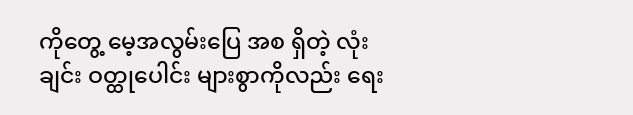ကိုတွေ့ မေ့အလွမ်းပြေ အစ ရှိတဲ့ လုံးချင်း ဝတ္ထုပေါင်း များစွာကိုလည်း ရေး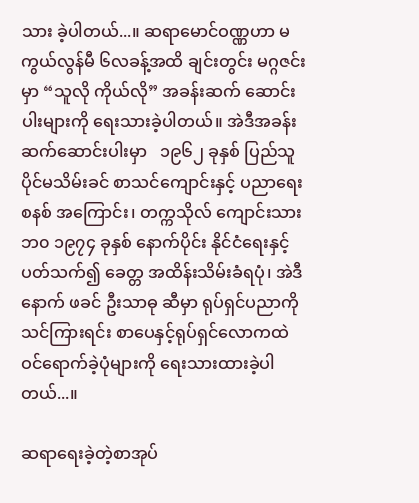သား ခဲ့ပါတယ်...။ ဆရာမောင်ဝဏ္ဏဟာ မကွယ်လွန်မီ ၆လခန့်အထိ ချင်းတွင်း မဂ္ဂဇင်းမှာ “သူလို ကိုယ်လို” အခန်းဆက် ဆောင်းပါးများကို ရေးသားခဲ့ပါတယ်။ အဲဒီအခန်းဆက်ဆောင်းပါးမှာ   ၁၉၆၂ ခုနှစ် ပြည်သူပိုင်မသိမ်းခင် စာသင်ကျောင်းနှင့် ပညာရေးစနစ် အကြောင်း၊ တက္ကသိုလ် ကျောင်းသားဘ၀ ၁၉၇၄ ခုနှစ် နောက်ပိုင်း နိုင်ငံရေးနှင့် ပတ်သက်၍ ခေတ္တ အထိန်းသိမ်းခံရပုံ၊ အဲဒီနောက် ဖခင် ဦးသာဓု ဆီမှာ ရုပ်ရှင်ပညာကို သင်ကြားရင်း စာပေနှင့်ရုပ်ရှင်လောကထဲ ဝင်ရောက်ခဲ့ပုံများကို ရေးသားထားခဲ့ပါတယ်...။

ဆရာရေးခဲ့တဲ့စာအုပ်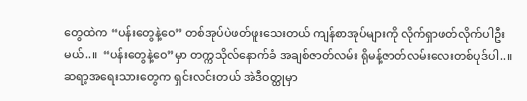တွေထဲက “ပန်းတွေနဲ့ဝေ” တစ်အုပ်ပဲဖတ်ဖူးသေးတယ် ကျန်စာအုပ်များကို လိုက်ရှာဖတ်လိုက်ပါဦးမယ်..။  “ပန်းတွေနဲ့ဝေ”မှာ တက္ကသိုလ်နောက်ခံ အချစ်ဇာတ်လမ်း ရိုမန့်ဇာတ်လမ်းလေးတစ်ပုဒ်ပါ..။ ဆရာ့အရေးသားတွေက ရှင်းလင်းတယ် အဲဒီဝတ္ထုမှာ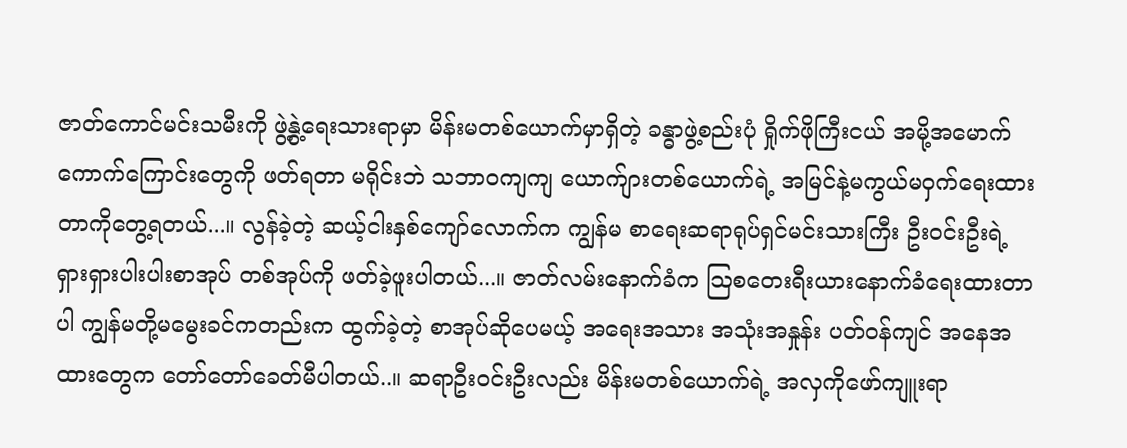ဇာတ်ကောင်မင်းသမီးကို ဖွဲ့နွဲ့ရေးသားရာမှာ မိန်းမတစ်ယောက်မှာရှိတဲ့ ခန္ဓာဖွဲ့စည်းပုံ ရှိုက်ဖိုကြီးငယ် အမို့အမောက် ကောက်ကြောင်းတွေကို ဖတ်ရတာ မရိုင်းဘဲ သဘာဝကျကျ ယောက်ျားတစ်ယောက်ရဲ့ အမြင်နဲ့မကွယ်မဝှက်ရေးထားတာကိုတွေ့ရတယ်...။ လွန်ခဲ့တဲ့ ဆယ့်ငါးနှစ်ကျော်လောက်က ကျွန်မ စာရေးဆရာရုပ်ရှင်မင်းသားကြီး ဦးဝင်းဦးရဲ့ ရှားရှားပါးပါးစာအုပ် တစ်အုပ်ကို ဖတ်ခဲ့ဖူးပါတယ်...။ ဇာတ်လမ်းနောက်ခံက သြစတေးရီးယားနောက်ခံရေးထားတာပါ ကျွန်မတို့မမွေးခင်ကတည်းက ထွက်ခဲ့တဲ့ စာအုပ်ဆိုပေမယ့် အရေးအသား အသုံးအနှုန်း ပတ်ဝန်ကျင် အနေအထားတွေက တော်တော်ခေတ်မီပါတယ်..။ ဆရာဦးဝင်းဦးလည်း မိန်းမတစ်ယောက်ရဲ့ အလှကိုဖော်ကျူးရာ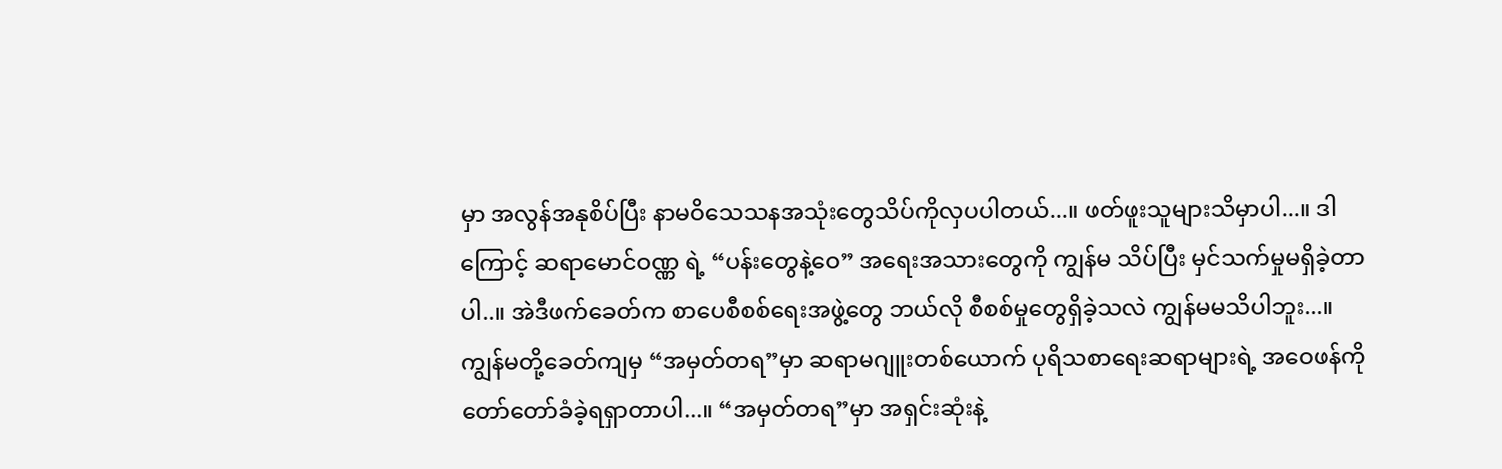မှာ အလွန်အနုစိပ်ပြီး နာမဝိသေသနအသုံးတွေသိပ်ကိုလှပပါတယ်...။ ဖတ်ဖူးသူများသိမှာပါ...။ ဒါကြောင့် ဆရာမောင်ဝဏ္ဏ ရဲ့ “ပန်းတွေနဲ့ဝေ” အရေးအသားတွေကို ကျွန်မ သိပ်ပြီး မှင်သက်မှုမရှိခဲ့တာပါ..။ အဲဒီဖက်ခေတ်က စာပေစီစစ်ရေးအဖွဲ့တွေ ဘယ်လို စီစစ်မှုတွေရှိခဲ့သလဲ ကျွန်မမသိပါဘူး...။ ကျွန်မတို့ခေတ်ကျမှ “အမှတ်တရ”မှာ ဆရာမဂျူးတစ်ယောက် ပုရိသစာရေးဆရာများရဲ့ အဝေဖန်ကို တော်တော်ခံခဲ့ရရှာတာပါ...။ “အမှတ်တရ”မှာ အရှင်းဆုံးနဲ့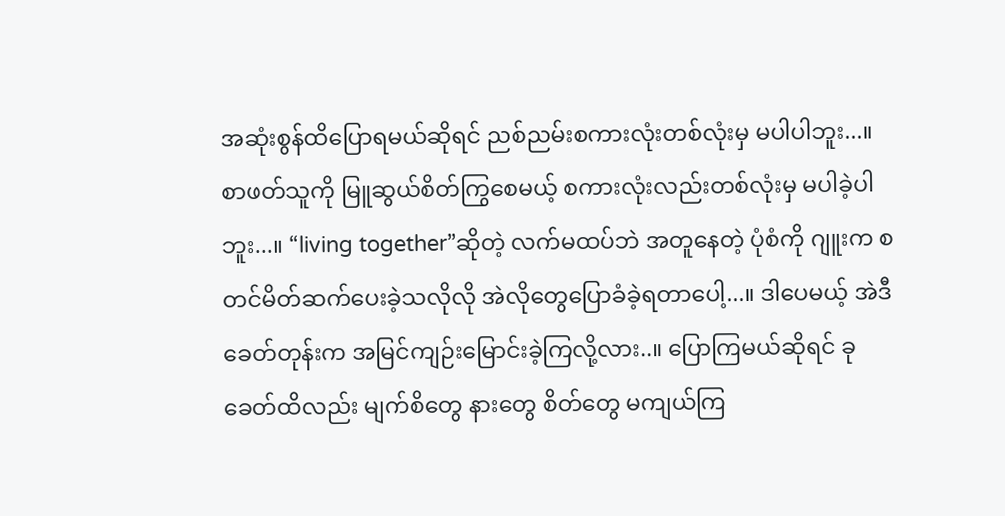အဆုံးစွန်ထိပြောရမယ်ဆိုရင် ညစ်ညမ်းစကားလုံးတစ်လုံးမှ မပါပါဘူး...။ စာဖတ်သူကို မြူဆွယ်စိတ်ကြွစေမယ့် စကားလုံးလည်းတစ်လုံးမှ မပါခဲ့ပါဘူး...။ “living together”ဆိုတဲ့ လက်မထပ်ဘဲ အတူနေတဲ့ ပုံစံကို ဂျူးက စတင်မိတ်ဆက်ပေးခဲ့သလိုလို အဲလိုတွေပြောခံခဲ့ရတာပေါ့...။ ဒါပေမယ့် အဲဒီခေတ်တုန်းက အမြင်ကျဉ်းမြောင်းခဲ့ကြလို့လား..။ ပြောကြမယ်ဆိုရင် ခုခေတ်ထိလည်း မျက်စိတွေ နားတွေ စိတ်တွေ မကျယ်ကြ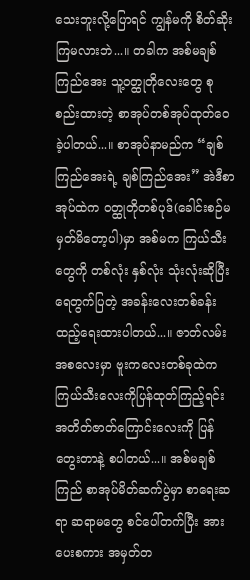သေးဘူးလို့ပြောရင် ကျွန်မကို စိတ်ဆိုးကြမလားဘဲ...။ တခါက အစ်မချစ်ကြည်အေး သူ့ဝတ္ထုတိုလေးတွေ စုစည်းထားတဲ့ စာအုပ်တစ်အုပ်ထုတ်ဝေခဲ့ပါတယ်...။ စာအုပ်နာမည်က “ချစ်ကြည်အေးရဲ့ ချစ်ကြည်အေး” အဲဒီစာအုပ်ထဲက ဝတ္ထုတိုတစ်ပုဒ်(ခေါင်းစဉ်မမှတ်မိတော့ပါ)မှာ အစ်မက ကြယ်သီးတွေကို တစ်လုံး နှစ်လုံး သုံးလုံးဆိုပြီး ရေတွက်ပြတဲ့ အခန်းလေးတစ်ခန်း ထည့်ရေးထားပါတယ်...။ ဇာတ်လမ်းအစလေးမှာ ဗူးကလေးတစ်ခုထဲက ကြယ်သီးလေးကိုပြန်ထုတ်ကြည့်ရင်း အတိတ်ဇာတ်ကြောင်းလေးကို ပြန်တွေးတာနဲ့ စပါတယ်...။ အစ်မချစ်ကြည် စာအုပ်မိတ်ဆက်ပွဲမှာ စာရေးဆရာ ဆရာမတွေ စင်ပေါ်တက်ပြီး အားပေးစကား အမှတ်တ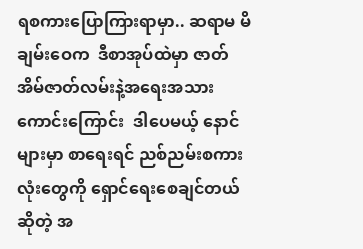ရစကားပြောကြားရာမှာ.. ဆရာမ မိချမ်းဝေက  ဒီစာအုပ်ထဲမှာ ဇာတ်အိမ်ဇာတ်လမ်းနဲ့အရေးအသားကောင်းကြောင်း  ဒါပေမယ့် နောင်များမှာ စာရေးရင် ညစ်ညမ်းစကားလုံးတွေကို ရှောင်ရေးစေချင်တယ်ဆိုတဲ့ အ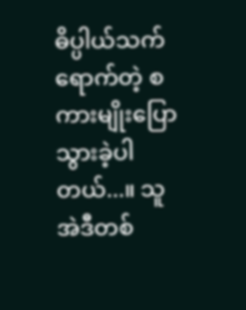ဓိပ္ပါယ်သက်ရောက်တဲ့ စကားမျိုးပြောသွားခဲ့ပါတယ်...။ သူ အဲဒီတစ်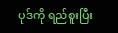ပုဒ်ကို ရည်စူးပြီး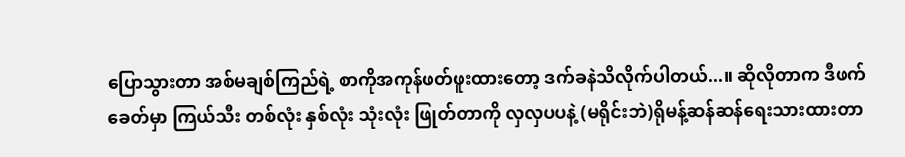ပြောသွားတာ အစ်မချစ်ကြည်ရဲ့ စာကိုအကုန်ဖတ်ဖူးထားတော့ ဒက်ခနဲသိလိုက်ပါတယ်...။ ဆိုလိုတာက ဒီဖက်ခေတ်မှာ ကြယ်သီး တစ်လုံး နှစ်လုံး သုံးလုံး ဖြုတ်တာကို လှလှပပနဲ့ (မရိုင်းဘဲ)ရိုမန့်ဆန်ဆန်ရေးသားထားတာ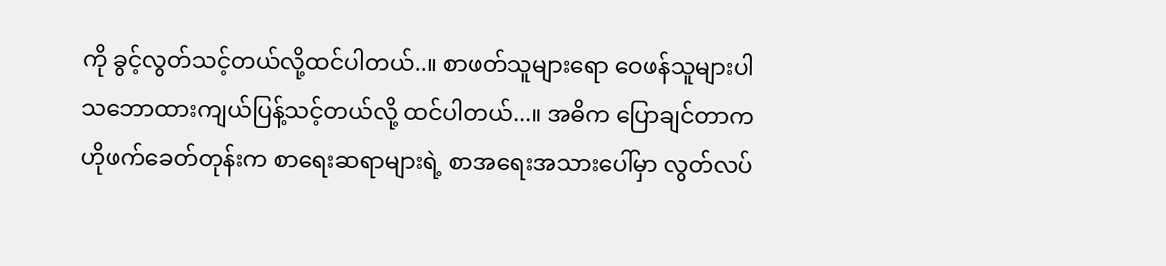ကို ခွင့်လွတ်သင့်တယ်လို့ထင်ပါတယ်..။ စာဖတ်သူများရော ဝေဖန်သူများပါ သဘောထားကျယ်ပြန့်သင့်တယ်လို့ ထင်ပါတယ်...။ အဓိက ပြောချင်တာက ဟိုဖက်ခေတ်တုန်းက စာရေးဆရာများရဲ့ စာအရေးအသားပေါ်မှာ လွတ်လပ်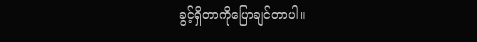ခွင့်ရှိတာကိုပြောချင်တာပါ။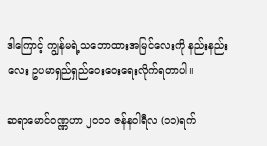ဒါကြောင့် ကျွန်မရဲ့သဘောထားအမြင်လေးကို နည်းနည်းလေး ဥပမာရှည်ရှည်ဝေးဝေးရေးလိုက်ရတာပါ။

ဆရာမောင်ဝဏ္ဏဟာ ၂၀၁၁ ဇန်နဝါရီလ (၁၁)ရက်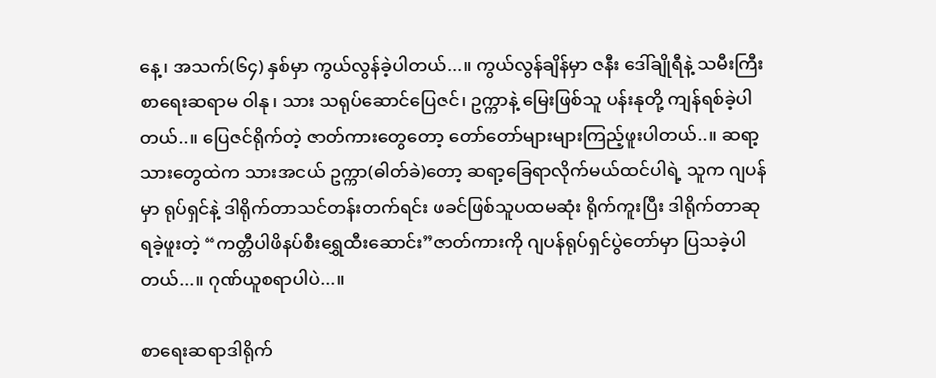နေ့၊ အသက်(၆၄) နှစ်မှာ ကွယ်လွန်ခဲ့ပါတယ်...။ ကွယ်လွန်ချိန်မှာ ဇနီး ဒေါ်ချိုရီနဲ့ သမီးကြီးစာရေးဆရာမ ဝါနု၊ သား သရုပ်ဆောင်ပြေဇင်၊ ဥက္ကာနဲ့ မြေးဖြစ်သူ ပန်းနုတို့ ကျန်ရစ်ခဲ့ပါတယ်..။ ပြေဇင်ရိုက်တဲ့ ဇာတ်ကားတွေတော့ တော်တော်များများကြည့်ဖူးပါတယ်..။ ဆရာ့သားတွေထဲက သားအငယ် ဥက္ကာ(ဓါတ်ခဲ)တော့ ဆရာ့ခြေရာလိုက်မယ်ထင်ပါရဲ့ သူက ဂျပန်မှာ ရုပ်ရှင်နဲ့ ဒါရိုက်တာသင်တန်းတက်ရင်း ဖခင်ဖြစ်သူပထမဆုံး ရိုက်ကူးပြီး ဒါရိုက်တာဆုရခဲ့ဖူးတဲ့ “ကတ္တီပါဖိနပ်စီးရွှေထီးဆောင်း”ဇာတ်ကားကို ဂျပန်ရုပ်ရှင်ပွဲတော်မှာ ပြသခဲ့ပါတယ်...။ ဂုဏ်ယူစရာပါပဲ...။

စာရေးဆရာဒါရိုက်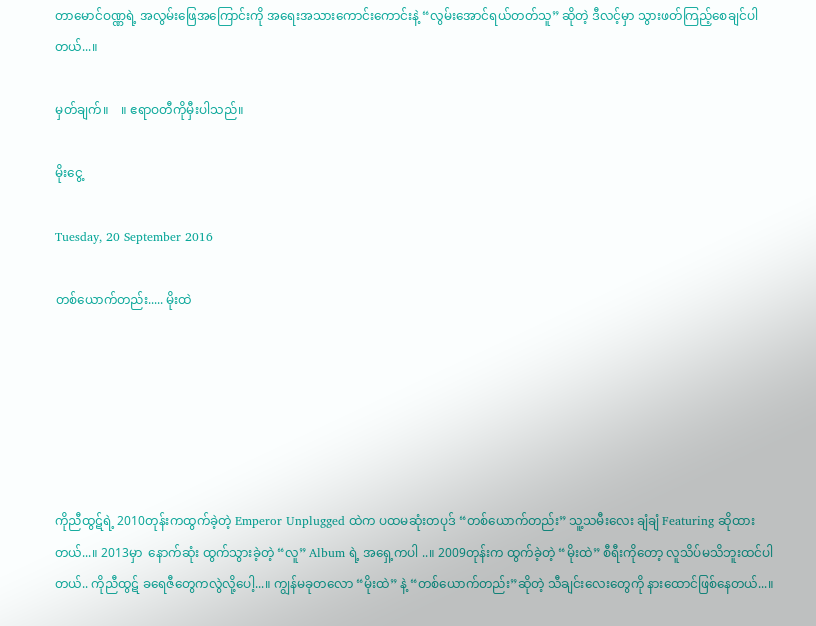တာမောင်ဝဏ္ဏရဲ့ အလွမ်းဖြေအကြောင်းကို အရေးအသားကောင်းကောင်းနဲ့ “လွမ်းအောင်ရယ်တတ်သူ” ဆိုတဲ့ ဒီလင့်မှာ သွားဖတ်ကြည့်စေချင်ပါတယ်...။

မှတ်ချက်။    ။ ဧရာဝတီကိုမှီးပါသည်။

မိုးငွေ့

Tuesday, 20 September 2016

တစ်ယောက်တည်း..... မိုးထဲ






ကိုညီထွဋ်ရဲ့ 2010တုန်းကထွက်ခဲ့တဲ့ Emperor Unplugged ထဲက ပထမဆုံးတပုဒ် “တစ်ယောက်တည်း” သူ့သမီးလေး ချံချံ Featuring ဆိုထားတယ်...။ 2013မှာ  နောက်ဆုံး ထွက်သွားခဲ့တဲ့ “လူ” Album ရဲ့ အရှေ့ကပါ ..။ 2009တုန်းက ထွက်ခဲ့တဲ့ “မိုးထဲ” စီရီးကိုတော့ လူသိပ်မသိဘူးထင်ပါတယ်.. ကိုညီထွဋ် ခရေဇီတွေကလွဲလို့ပေါ့...။ ကျွန်မခုတလော “မိုးထဲ” နဲ့ “တစ်ယောက်တည်း”ဆိုတဲ့ သီချင်းလေးတွေကို နားထောင်ဖြစ်နေတယ်...။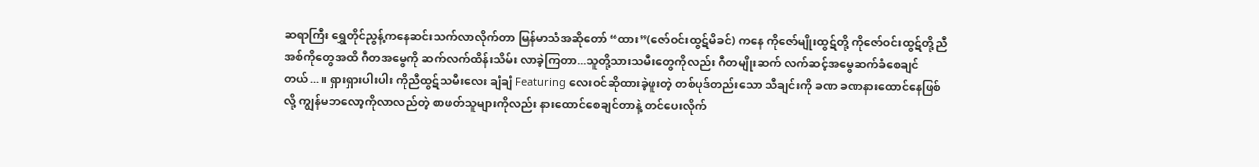ဆရာကြီး ရွှေတိုင်ညွန့်ကနေဆင်းသက်လာလိုက်တာ မြန်မာသံအဆိုတော် “ထား”(ဇော်ဝင်းထွဋ်မိခင်) ကနေ ကိုဇော်မျိုးထွဋ်တို့ ကိုဇော်ဝင်းထွဋ်တို့ညီအစ်ကိုတွေအထိ ဂီတအမွေကို ဆက်လက်ထိန်းသိမ်း လာခဲ့ကြတာ...သူတို့သားသမီးတွေကိုလည်း ဂီတမျိုးဆက် လက်ဆင့်အမွေဆက်ခံစေချင်တယ်...။ ရှားရှားပါးပါး ကိုညီထွဋ်သမီးလေး ချံချံ Featuring လေးဝင်ဆိုထားခဲ့ဖူးတဲ့ တစ်ပုဒ်တည်းသော သီချင်းကို ခဏ ခဏနားထောင်နေဖြစ်လို့ ကျွန်မဘလော့ကိုလာလည်တဲ့ စာဖတ်သူများကိုလည်း နားထောင်စေချင်တာနဲ့ တင်ပေးလိုက်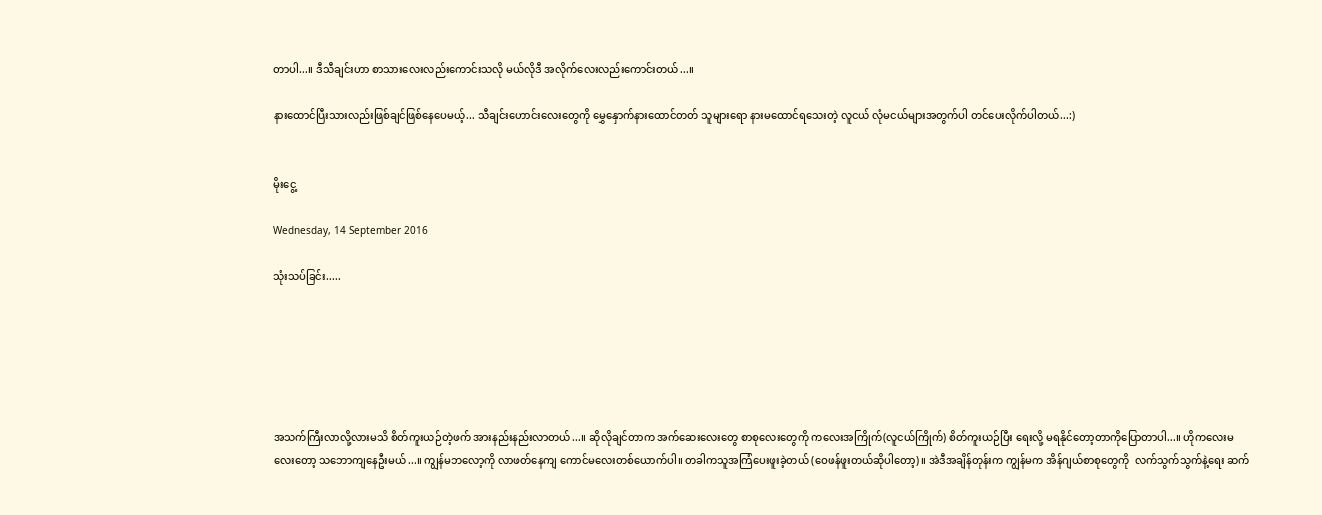တာပါ...။ ဒီသီချင်းဟာ စာသားလေးလည်းကောင်းသလို မယ်လိုဒီ အလိုက်လေးလည်းကောင်းတယ်...။

နားထောင်ပြီးသားလည်းဖြစ်ချင်ဖြစ်နေပေမယ့်... သီချင်းဟောင်းလေးတွေကို မွှေနှောက်နားထောင်တတ် သူများရော နားမထောင်ရသေးတဲ့ လူငယ် လုံမငယ်များအတွက်ပါ တင်ပေးလိုက်ပါတယ်...:)


မိုးငွေ့

Wednesday, 14 September 2016

သုံးသပ်ခြင်း.....






အသက်ကြီးလာလို့လားမသိ စိတ်ကူးယဉ်တဲ့ဖက် အားနည်းနည်းလာတယ်...။ ဆိုလိုချင်တာက အက်ဆေးလေးတွေ စာစုလေးတွေကို ကလေးအကြိုက်(လူငယ်ကြိုက်) စိတ်ကူးယဉ်ပြီး ရေးလို့ မရနိုင်တော့တာကိုပြောတာပါ...။ ဟိုကလေးမလေးတော့ သဘောကျနေဦးမယ်...။ ကျွန်မဘလော့ကို လာဖတ်နေကျ ကောင်မလေးတစ်ယောက်ပါ။ တခါကသူအကြံပေးဖူးခဲ့တယ် (ဝေဖန်ဖူးတယ်ဆိုပါတော့) ။ အဲဒီအချိန်တုန်းက ကျွန်မက အိန်ဂျယ်စာစုတွေကို  လက်သွက်သွက်နဲ့ရေး ဆက်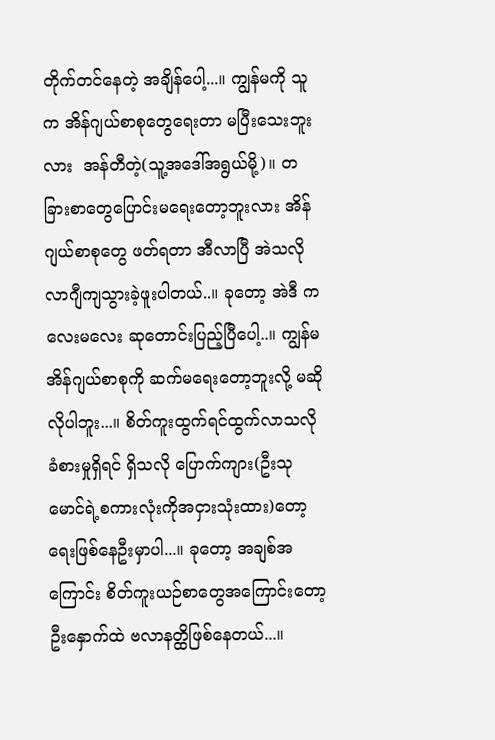တိုက်တင်နေတဲ့ အချိန်ပေါ့...။ ကျွန်မကို သူက အိန်ဂျယ်စာစုတွေရေးတာ မပြီးသေးဘူးလား  အန်တီတဲ့(သူ့အဒေါ်အရွယ်မို့)။ တခြားစာတွေပြောင်းမရေးတော့ဘူးလား အိန်ဂျယ်စာစုတွေ ဖတ်ရတာ အီလာပြီ အဲသလို လာဂျီကျသွားခဲ့ဖူးပါတယ်..။ ခုတော့ အဲဒီ ကလေးမလေး ဆုတောင်းပြည့်ပြီပေါ့..။ ကျွန်မ အိန်ဂျယ်စာစုကို ဆက်မရေးတော့ဘူးလို့ မဆိုလိုပါဘူး...။ စိတ်ကူးထွက်ရင်ထွက်လာသလို ခံစားမှုရှိရင် ရှိသလို ပြောက်ကျား(ဦးသုမောင်ရဲ့စကားလုံးကိုအငှားသုံးထား)တော့ ရေးဖြစ်နေဦးမှာပါ...။ ခုတော့ အချစ်အကြောင်း စိတ်ကူးယဉ်စာတွေအကြောင်းတော့ ဦးနှောက်ထဲ ဗလာနတ္ထိဖြစ်နေတယ်...။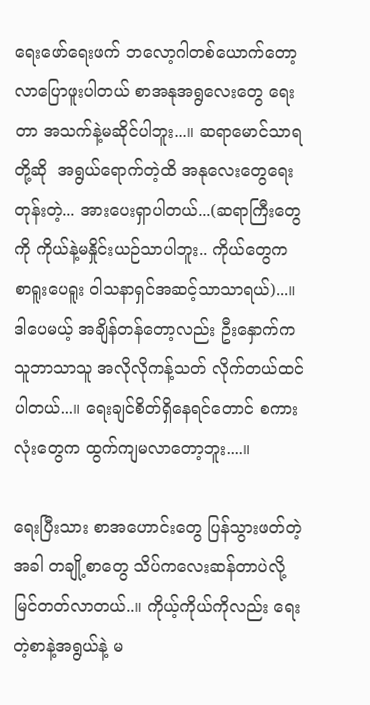ရေးဖော်ရေးဖက် ဘလော့ဂါတစ်ယောက်တော့ လာပြောဖူးပါတယ် စာအနုအရွလေးတွေ ရေးတာ အသက်နဲ့မဆိုင်ပါဘူး...။ ဆရာမောင်သာရတို့ဆို  အရွယ်ရောက်တဲ့ထိ အနုလေးတွေရေးတုန်းတဲ့... အားပေးရှာပါတယ်...(ဆရာကြီးတွေကို ကိုယ်နဲ့မနှိုင်းယဉ်သာပါဘူး.. ကိုယ်တွေက စာရူးပေရူး ဝါသနာရှင်အဆင့်သာသာရယ်)...။ ဒါပေမယ့် အချိန်တန်တော့လည်း ဦးနှောက်က သူဘာသာသူ အလိုလိုကန့်သတ် လိုက်တယ်ထင်ပါတယ်...။ ‌ရေးချင်စိတ်ရှိနေရင်တောင် စကားလုံးတွေက ထွက်ကျမလာတော့ဘူး....။

ရေးပြီးသား စာအဟောင်းတွေ ပြန်သွားဖတ်တဲ့အခါ တချို့စာတွေ သိပ်ကလေးဆန်တာပဲလို့  မြင်တတ်လာတယ်..။ ကိုယ့်ကိုယ်ကိုလည်း ရေးတဲ့စာနဲ့အရွယ်နဲ့ မ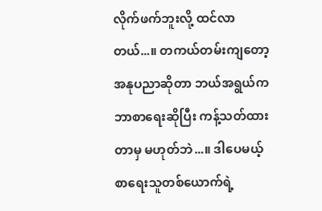လိုက်ဖက်ဘူးလို့ ထင်လာတယ်...။ တကယ်တမ်းကျတော့ အနုပညာဆိုတာ ဘယ်အရွယ်က ဘာစာရေးဆိုပြီး ကန့်သတ်ထားတာမှ မဟုတ်ဘဲ...။ ဒါပေမယ့် စာရေးသူတစ်ယောက်ရဲ့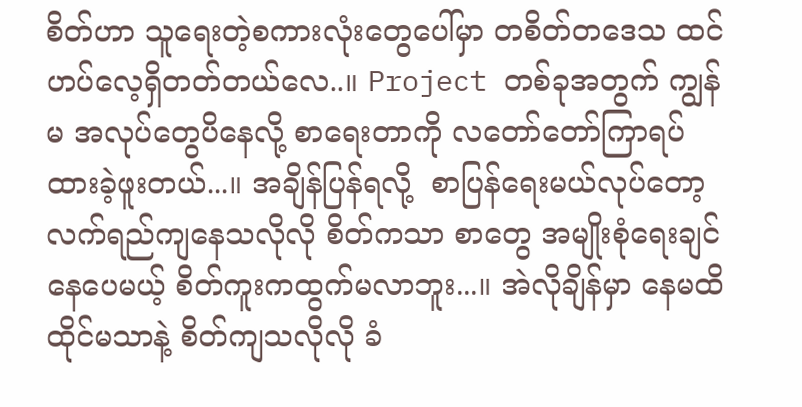စိတ်ဟာ သူရေးတဲ့စကားလုံးတွေပေါ်မှာ တစိတ်တဒေသ ထင်ဟပ်လေ့ရှိတတ်တယ်လေ..။ Project တစ်ခုအတွက် ကျွန်မ အလုပ်တွေပိနေလို့ စာရေးတာကို လတော်တော်ကြာရပ်ထားခဲ့ဖူးတယ်...။ အချိန်ပြန်ရလို့  စာပြန်ရေးမယ်လုပ်တော့ လက်ရည်ကျနေသလိုလို စိတ်ကသာ စာတွေ အမျိုးစုံရေးချင်နေပေမယ့် စိတ်ကူးကထွက်မလာဘူး...။ အဲလိုချိန်မှာ နေမထိထိုင်မသာနဲ့ စိတ်ကျသလိုလို ခံ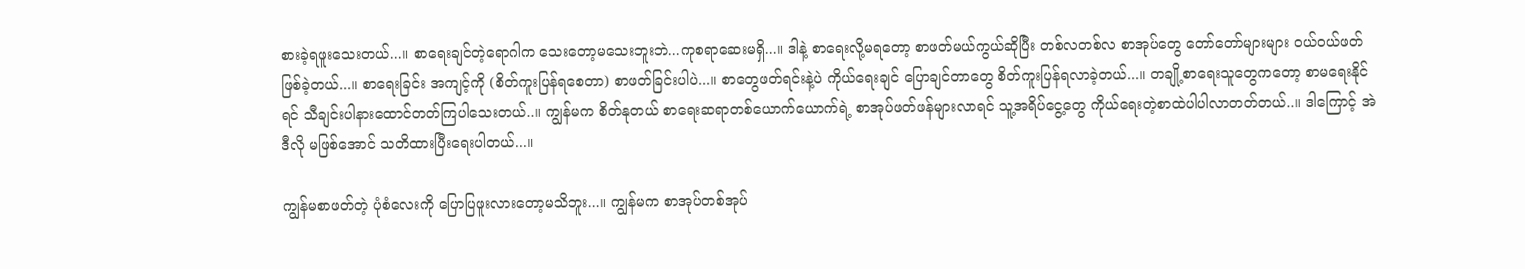စားခဲ့ရဖူးသေးတယ်...။ စာရေးချင်တဲ့ရောဂါက သေးတော့မသေးဘူးဘဲ...ကုစရာဆေးမရှိ...။ ဒါနဲ့ စာရေးလို့မရတော့ စာဖတ်မယ်ကွယ်ဆိုပြီး တစ်လတစ်လ စာအုပ်တွေ တော်တော်များများ ဝယ်ဝယ်ဖတ်ဖြစ်ခဲ့တယ်...။ စာရေးခြင်း အကျင့်ကို (စိတ်ကူးပြန်ရစေတာ) စာဖတ်ခြင်းပါပဲ...။ စာတွေဖတ်ရင်းနဲ့ပဲ ကိုယ်ရေးချင် ပြောချင်တာတွေ စိတ်ကူးပြန်ရလာခဲ့တယ်...။ တချို့စာရေးသူတွေကတော့ စာမရေးနိုင်ရင် သီချင်းပါနားထောင်တတ်ကြပါသေးတယ်..။ ကျွန်မက စိတ်နုတယ် စာရေးဆရာတစ်ယောက်ယောက်ရဲ့ စာအုပ်ဖတ်ဖန်များလာရင် သူ့အရိပ်ငွေ့တွေ ကိုယ်ရေးတဲ့စာထဲပါပါလာတတ်တယ်..။ ဒါကြောင့် အဲဒီလို မဖြစ်အောင် သတိထားပြီးရေးပါတယ်...။

ကျွန်မစာဖတ်တဲ့ ပုံစံလေးကို ပြောပြဖူးလား‌တော့မသိဘူး...။ ကျွန်မက စာအုပ်တစ်အုပ်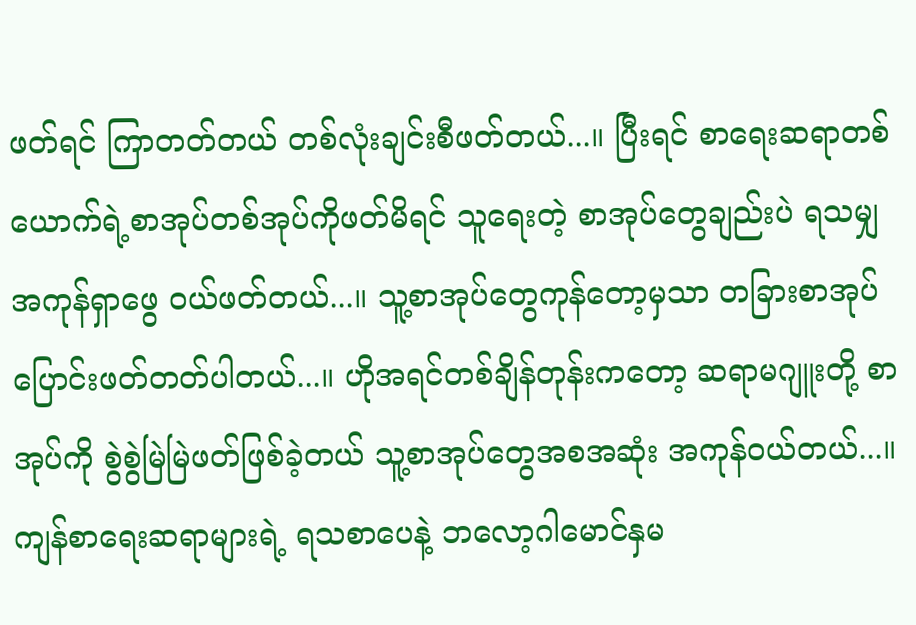ဖတ်ရင် ကြာတတ်တယ် တစ်လုံးချင်းစီဖတ်တယ်...။ ပြီးရင် စာရေးဆရာတစ်ယောက်ရဲ့စာအုပ်တစ်အုပ်ကိုဖတ်မိရင် သူရေးတဲ့ စာအုပ်တွေချည်းပဲ ရသမျှ အကုန်ရှာဖွေ ဝယ်ဖတ်တယ်...။ သူ့စာအုပ်တွေကုန်တော့မှသာ တခြားစာအုပ်ပြောင်းဖတ်တတ်ပါတယ်...။ ဟိုအရင်တစ်ချိန်တုန်းကတော့ ဆရာမဂျူးတို့ စာအုပ်ကို စွဲစွဲမြဲမြဲဖတ်ဖြစ်ခဲ့တယ် သူ့စာအုပ်တွေအစအဆုံး အကုန်ဝယ်တယ်...။ ကျန်စာရေးဆရာများရဲ့ ရသစာပေနဲ့ ဘလော့ဂါမောင်နှမ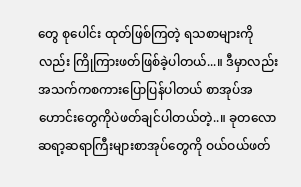တွေ စုပေါင်း ထုတ်ဖြစ်ကြတဲ့ ရသစာများကိုလည်း ကြိုကြားဖတ်ဖြစ်ခဲ့ပါတယ်...။ ဒီမှာလည်း အသက်ကစကားပြောပြန်ပါတယ် စာအုပ်အဟောင်းတွေကိုပဲဖတ်ချင်ပါတယ်တဲ့..။ ခုတလော ဆရာ့ဆရာကြီးများစာအုပ်တွေကို ဝယ်ဝယ်ဖတ်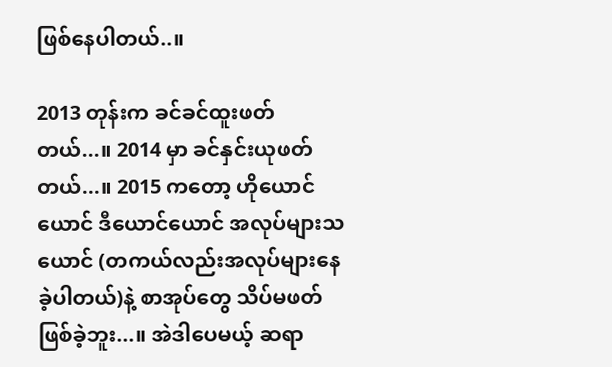ဖြစ်နေပါတယ်..။

2013 တုန်းက ခင်ခင်ထူးဖတ်တယ်...။ 2014 မှာ ခင်နှင်းယုဖတ်တယ်...။ 2015 ကတော့ ဟိုယောင်ယောင် ဒီယောင်ယောင် အလုပ်များသယောင် (တကယ်လည်းအလုပ်များနေခဲ့ပါတယ်)နဲ့ စာအုပ်တွေ သိပ်မဖတ်ဖြစ်ခဲ့ဘူး...။ အဲဒါပေမယ့် ဆရာ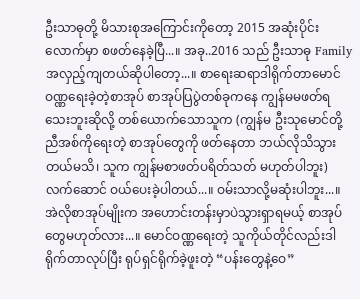ဦးသာဓုတို့ မိသားစုအကြောင်းကိုတော့ 2015 အဆုံးပိုင်းလောက်မှာ စဖတ်နေခဲ့ပြီ...။ အခု..2016 သည် ဦးသာဓု Family အလှည့်ကျတယ်ဆိုပါတော့...။ စာရေးဆရာဒါရိုက်တာမောင်ဝဏ္ဏရေးခဲ့တဲ့စာအုပ် စာအုပ်ပြပွဲတစ်ခုကနေ ကျွန်မမဖတ်ရသေးဘူးဆိုလို့ တစ်ယောက်သောသူက (ကျွန်မ ဦးသုမောင်တို့ ညီအစ်ကိုရေးတဲ့ စာအုပ်တွေကို ဖတ်နေတာ ဘယ်လိုသိသွားတယ်မသိ၊ သူက ကျွန်မစာဖတ်ပရိတ်သတ် မဟုတ်ပါဘူး) လက်ဆောင် ဝယ်ပေးခဲ့ပါတယ်...။ ဝမ်းသာလို့မဆုံးပါဘူး...။ အဲလိုစာအုပ်မျိုးက အဟောင်းတန်းမှာပဲသွားရှာရမယ့် စာအုပ်တွေမဟုတ်လား...။ မောင်ဝဏ္ဏရေးတဲ့ သူကိုယ်တိုင်လည်းဒါရိုက်တာလုပ်ပြီး ရုပ်ရှင်ရိုက်ခဲ့ဖူးတဲ့ “ပန်းတွေနဲ့ဝေ”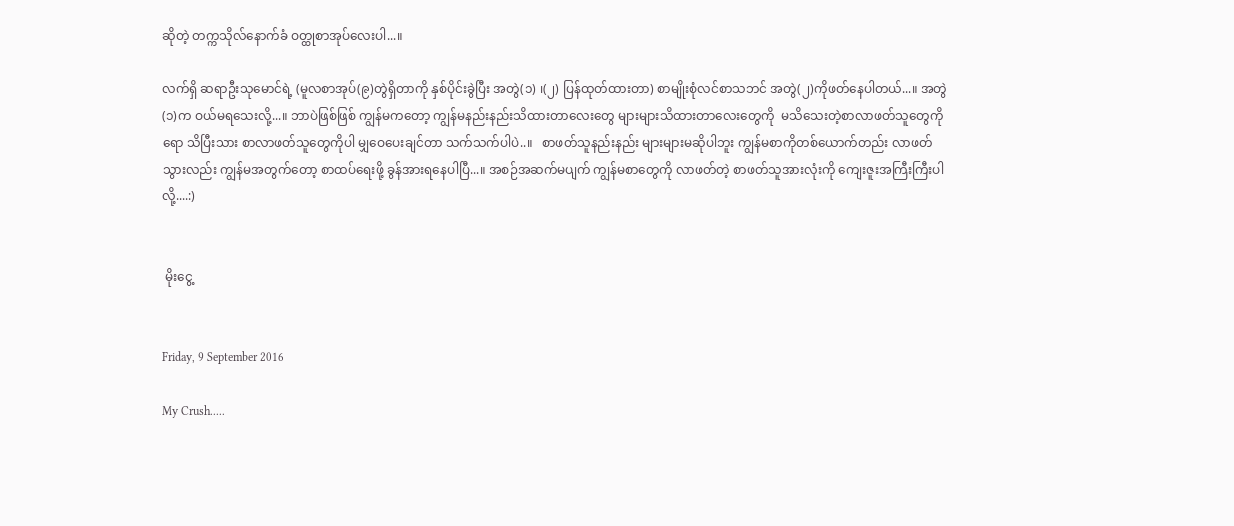ဆိုတဲ့ တက္ကသိုလ်နောက်ခံ ဝတ္ထုစာအုပ်လေးပါ...။

လက်ရှိ ဆရာဦးသုမောင်ရဲ့ (မူလစာအုပ်(၉)တွဲရှိတာကို နှစ်ပိုင်းခွဲပြီး အတွဲ(၁) ၊(၂) ပြန်ထုတ်ထားတာ) စာမျိုးစုံလင်စာသဘင် အတွဲ(၂)ကိုဖတ်နေပါတယ်...။ အတွဲ(၁)က ဝယ်မရသေးလို့...။ ဘာပဲဖြစ်ဖြစ် ကျွန်မကတော့ ကျွန်မနည်းနည်းသိထားတာလေးတွေ များများသိထားတာလေးတွေကို  မသိသေးတဲ့စာလာဖတ်သူတွေကိုရော သိပြီးသား စာလာဖတ်သူတွေကိုပါ မျှဝေပေးချင်တာ သက်သက်ပါပဲ..။   စာဖတ်သူနည်းနည်း များများမဆိုပါဘူး ကျွန်မစာကိုတစ်ယောက်တည်း လာဖတ်သွားလည်း ကျွန်မအတွက်တော့ စာထပ်ရေးဖို့ ခွန်အားရနေပါပြီ...။ အစဉ်အဆက်မပျက် ကျွန်မစာတွေကို လာဖတ်တဲ့ စာဖတ်သူအားလုံးကို ကျေးဇူးအကြီးကြီးပါလို့....:)


 မိုးငွေ့


Friday, 9 September 2016

My Crush.....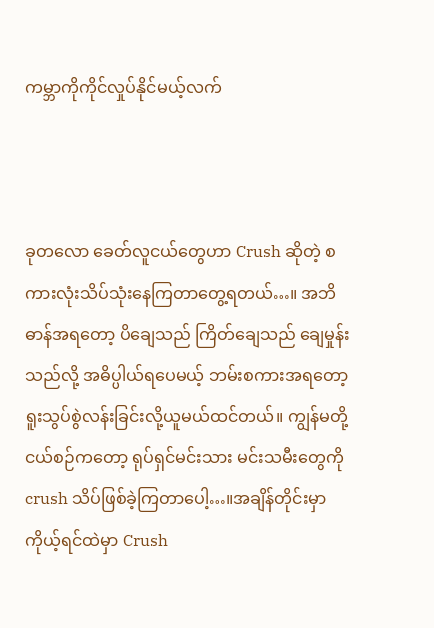ကမ္ဘာကိုကိုင်လှုပ်နိုင်မယ့်လက်



ခုတလော ခေတ်လူငယ်တွေဟာ Crush ဆိုတဲ့ စကားလုံးသိပ်သုံးနေကြတာတွေ့ရတယ်…။ အဘိဓာန်အရတော့ ပိချေသည် ကြိတ်ချေသည် ချေမှုန်းသည်လို့ အဓိပ္ပါယ်ရပေမယ့် ဘမ်းစကားအရတော့ ရူးသွပ်စွဲလန်းခြင်းလို့ယူမယ်ထင်တယ်။ ကျွန်မတို့ငယ်စဉ်ကတော့ ရုပ်ရှင်မင်းသား မင်းသမီးတွေကို crush သိပ်ဖြစ်ခဲ့ကြတာပေါ့…။အချိန်တိုင်းမှာ ကိုယ့်ရင်ထဲမှာ Crush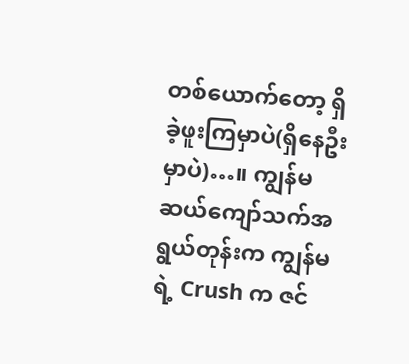တစ်ယောက်တော့ ရှိခဲ့ဖူးကြမှာပဲ(ရှိနေဦးမှာပဲ)…။ ကျွန်မ ဆယ်ကျော်သက်အရွယ်တုန်းက ကျွန်မရဲ့ Crush က ဇင်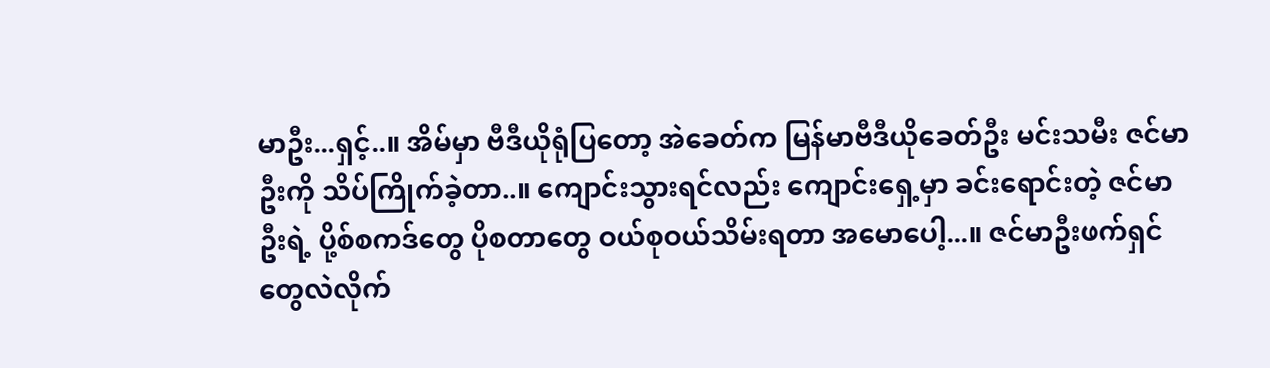မာဦး...ရှင့်..။ အိမ်မှာ ဗီဒီယိုရုံပြတော့ အဲခေတ်က မြန်မာဗီဒီယိုခေတ်ဦး မင်းသမီး ဇင်မာဦးကို သိပ်ကြိုက်ခဲ့တာ..။ ကျောင်းသွားရင်လည်း ကျောင်းရှေ့မှာ ခင်းရောင်းတဲ့ ဇင်မာဦးရဲ့ ပို့စ်စကဒ်တွေ ပိုစတာတွေ ဝယ်စုဝယ်သိမ်းရတာ အမောပေါ့...။ ဇင်မာဦးဖက်ရှင်တွေလဲလိုက်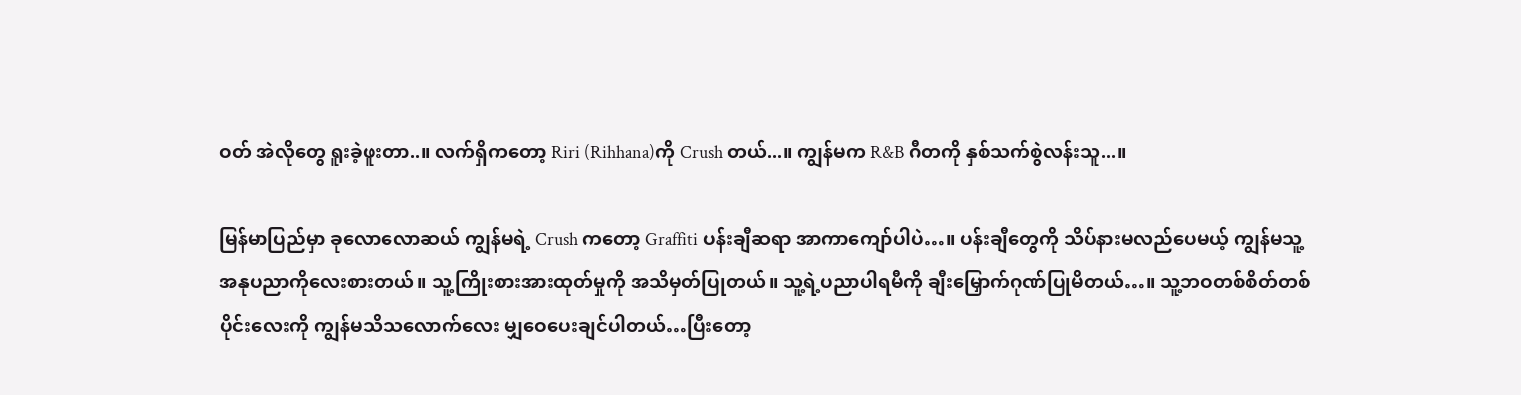ဝတ် အဲလိုတွေ ရူးခဲ့ဖူးတာ..။ လက်ရှိကတော့ Riri (Rihhana)ကို Crush တယ်...။ ကျွန်မက R&B ဂီတကို နှစ်သက်စွဲလန်းသူ...။

မြန်မာပြည်မှာ ခုလောလောဆယ် ကျွန်မရဲ့ Crush ကတော့ Graffiti ပန်းချီဆရာ အာကာကျော်ပါပဲ…။ ပန်းချီတွေကို သိပ်နားမလည်ပေမယ့် ကျွန်မသူ့အနုပညာကိုလေးစားတယ်။ သူ့ကြိုးစားအားထုတ်မှုကို အသိမှတ်ပြုတယ်။ သူ့ရဲ့ပညာပါရမီကို ချီးမြှောက်ဂုဏ်ပြုမိတယ်…။ သူ့ဘဝတစ်စိတ်တစ်ပိုင်းလေးကို ကျွန်မသိသလောက်လေး မျှဝေပေးချင်ပါတယ်…ပြီးတော့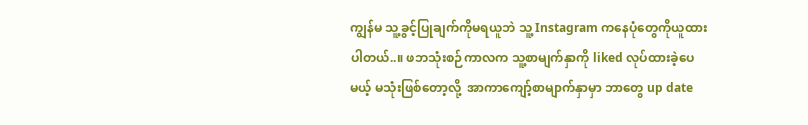ကျွန်မ သူ့ခွင့်ပြုချက်ကိုမရယူဘဲ သူ့ Instagram ကနေပုံတွေကိုယူထားပါတယ်..။ ဖဘသုံးစဉ်ကာလက သူ့စာမျက်နှာကို liked လုပ်ထားခဲ့ပေမယ့် မသုံးဖြစ်တော့လို့  အာကာကျော့်စာမျာက်နှာမှာ ဘာတွေ up date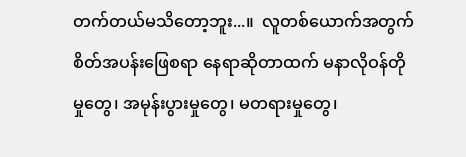တက်တယ်မသိတော့ဘူး...။  လူတစ်ယောက်အတွက် စိတ်အပန်းဖြေစရာ နေရာဆိုတာထက် မနာလိုဝန်တိုမှုတွေ၊ အမုန်းပွားမှုတွေ၊ မတရားမှုတွေ၊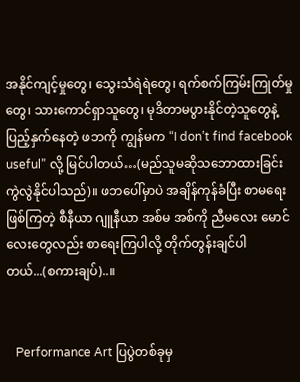အနိုင်ကျင့်မှုတွေ၊ သွေးသံရဲရဲတွေ၊ ရက်စက်ကြမ်းကြုတ်မှုတွေ၊ သားကောင်ရှာသူတွေ၊ မုဒိတာမပွားနိုင်တဲ့သူတွေနဲ့ ပြည့်နှက်နေတဲ့ ဖဘကို ကျွန်မက “I don’t find facebook useful” လို့ မြင်ပါတယ်…(မည်သူမဆိုသဘောထားခြင်းကွဲလွဲနိုင်ပါသည်)။ ဖဘပေါ်မှာပဲ အချိန်ကုန်ခံပြီး စာမရေးဖြစ်ကြတဲ့ စီနီယာ ဂျူနီယာ အစ်မ အစ်ကို ညီမလေး မောင်လေးတွေလည်း စာရေးကြပါလို့ တိုက်တွန်းချင်ပါတယ်...(စကားချပ်)..။


   Performance Art ပြပွဲတစ်ခုမှ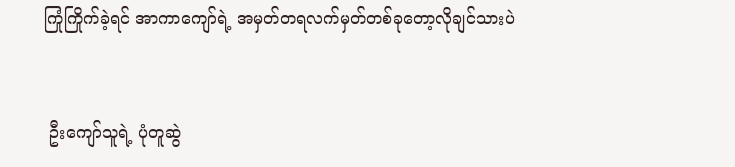ကြုံကြိုက်ခဲ့ရင် အာကာကျော်ရဲ့ အမှတ်တရလက်မှတ်တစ်ခုတော့လိုချင်သားပဲ


 ဦးကျော်သူရဲ့ ပုံတူဆွဲ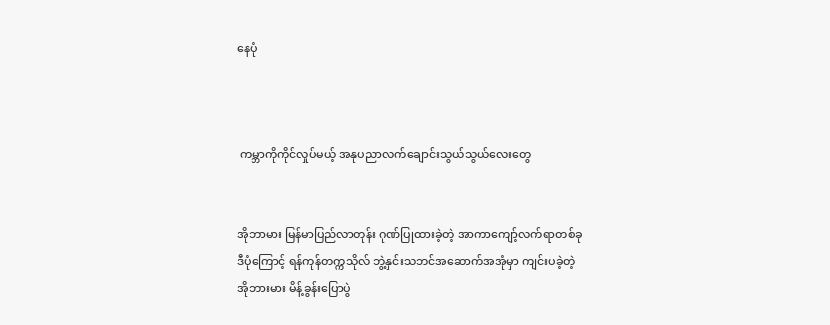နေပုံ



 ကမ္ဘာကိုကိုင်လှုပ်မယ့် အနုပညာလက်ချောင်းသွယ်သွယ်လေးတွေ


အိုဘာမား မြန်မာပြည်လာတုန်း ဂုဏ်ပြုထားခဲ့တဲ့ အာကာကျော့်လက်ရာတစ်ခု
ဒီပုံကြောင့် ရန်ကုန်တက္ကသိုလ် ဘွဲ့နှင်းသဘင်အဆောက်အအုံမှာ ကျင်းပခဲ့တဲ့
အိုဘားမား မိန့်ခွန်းပြောပွဲ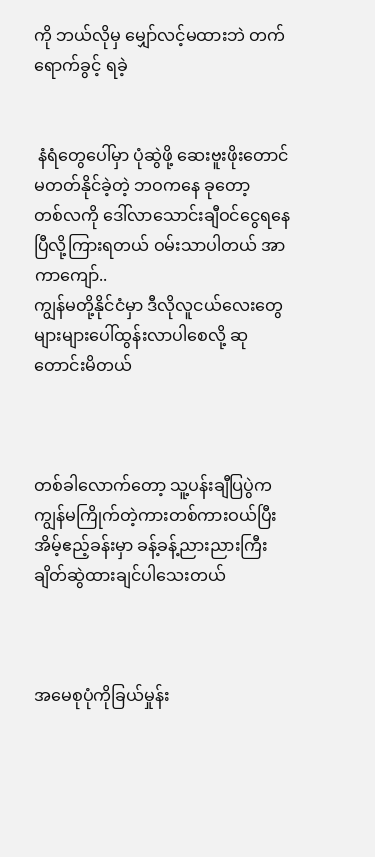ကို ဘယ်လိုမှ မျှော်လင့်မထားဘဲ တက်ရောက်ခွင့် ရခဲ့


 နံရံတွေပေါ်မှာ ပုံဆွဲဖို့ ဆေးဗူးဖိုးတောင်မတတ်နိုင်ခဲ့တဲ့ ဘဝကနေ ခုတော့
တစ်လကို ဒေါ်လာသောင်းချီဝင်ငွေရနေပြီလို့ကြားရတယ် ဝမ်းသာပါတယ် အာကာကျော်..
ကျွန်မတို့နိုင်ငံမှာ ဒီလိုလူငယ်လေးတွေ များများပေါ်ထွန်းလာပါစေလို့ ဆုတောင်းမိတယ်



တစ်ခါလောက်တော့ သူ့ပန်းချီပြပွဲက ကျွန်မကြိုက်တဲ့ကားတစ်ကားဝယ်ပြီး အိမ့်ဧည့်ခန်းမှာ ခန့်ခန့်ညားညားကြီး ချိတ်ဆွဲထားချင်ပါသေးတယ်



အမေစုပုံကိုခြယ်မှုန်း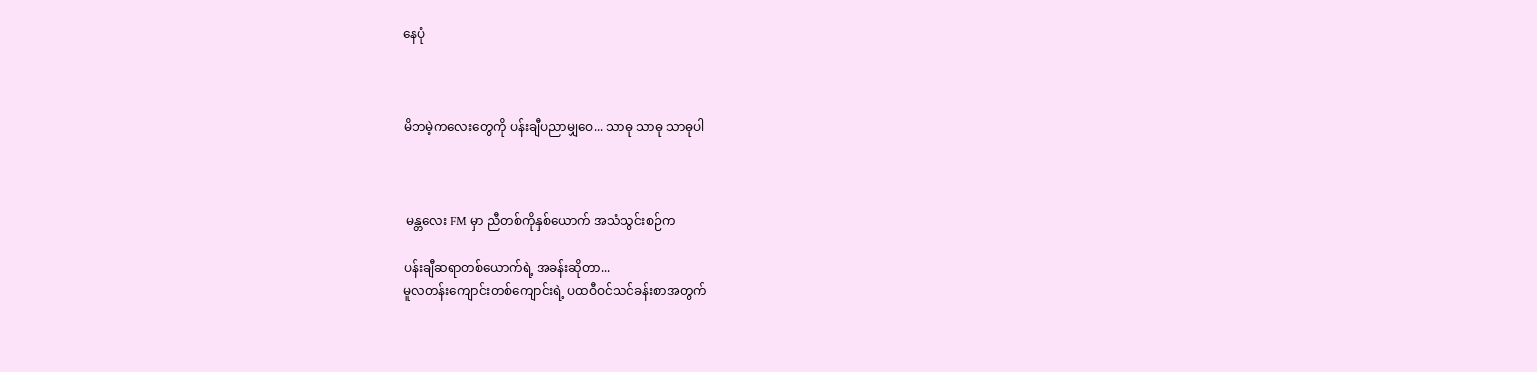နေပုံ



မိဘမဲ့ကလေးတွေကို ပန်းချီပညာမျှဝေ... သာဓု သာဓု သာဓုပါ



 မန္တလေး FM မှာ ညီတစ်ကိုနှစ်ယောက် အသံသွင်းစဉ်က

ပန်းချီဆရာတစ်ယောက်ရဲ့ အခန်းဆိုတာ...
မူလတန်းကျောင်းတစ်ကျောင်းရဲ့ ပထဝီဝင်သင်ခန်းစာအတွက်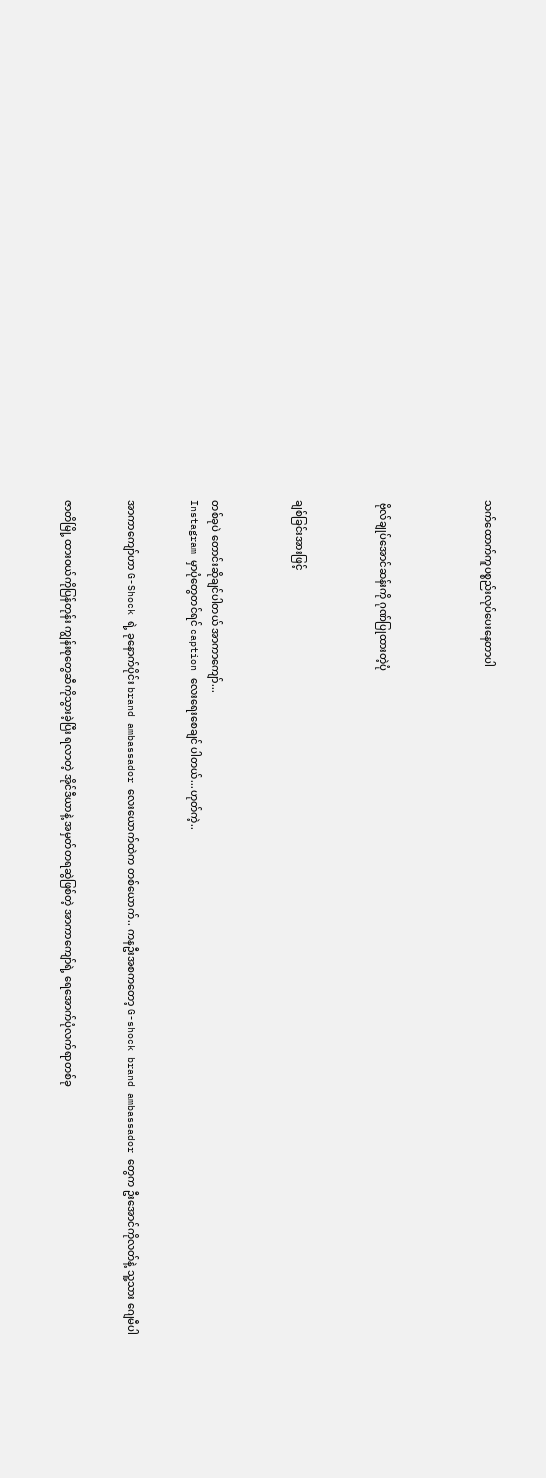သက်ထောက်ကူပစ္စည်းလုပ်ပေးနေတာပါ




 ဗိုလ်ချုပ်အောင်ဆန်းကို ဂုဏ်ပြုထားတဲ့ပုံ



ချစ်ခြင်းအားဖြင့်



တစ်ခုပဲ တောင်းဆိုချင်ပါတယ် အာကာကျော်...
Instagram မှာပုံတွေတင်ရင် caption လေးရေးစေချင် ပါတယ်...ဟုတ်ကဲ့..


အာကာကျော်ဟာ G-Shock ရဲ့ ခုနောက်ပိုင်း brand ambassador လေးယောက်ထဲက တစ်ယောက်.. ကနဦးအစကတော့ G-shock brand ambassador တွေက ဦးအောင်ကိုလတ်နဲ့ သူ့သား ဂျေမီပါ


ဇာတိမြို့ ထားဝယ်ကိုပြန်တုန်း ကျွန်းစုတွေဆီကိုသွားခဲ့ပြီး ရလာတဲ့ အိုင်ဒီယာနဲ့ အမှတ်တရဆွဲဖြစ်တဲ့ အာကာကျော်ရဲ့ ရေအောက်ပုံလက်ရာတစ်ခု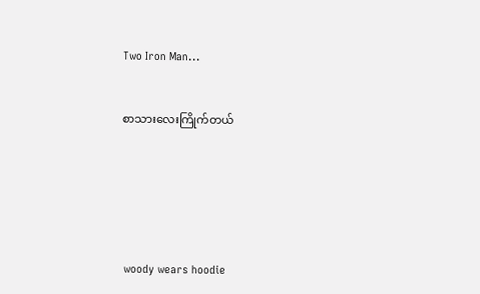Two Iron Man...


စာသားလေးကြိုက်တယ်






 woody wears hoodie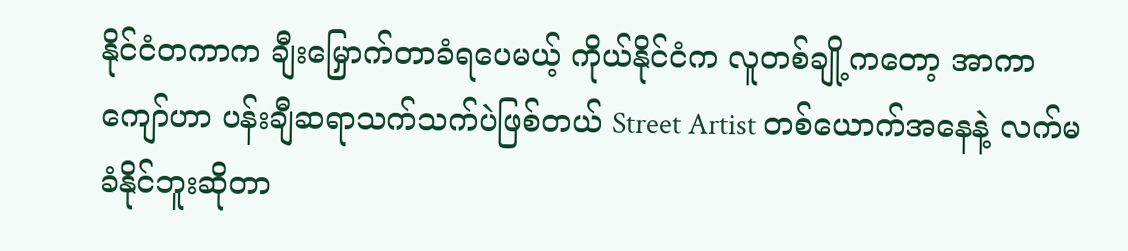နိုင်ငံတကာက ချီးမြှောက်တာခံရပေမယ့် ကိုယ်နိုင်ငံက လူတစ်ချို့ကတော့ အာကာကျော်ဟာ ပန်းချီဆရာသက်သက်ပဲဖြစ်တယ် Street Artist တစ်ယောက်အနေနဲ့ လက်မခံနိုင်ဘူးဆိုတာ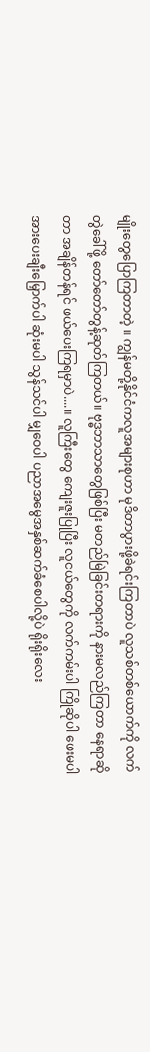မျိုးတွေပြောကြတာတဲ့ ။ ကျွန်မတို့နိုင်ငံကလူအများစုဟာ မုဒိတာပွားဖို့ခဲရင်းကြတာပဲ လူသစ်တစ်ယောက်ကို လက်တွဲခေါ်ဖို့ တော်တော်တွန့်ဆုတ်ကြတယ်။ ဗုဒ္ဓဘာသာတွေဖြစ်ပြီး မတည်မြဲခြင်းတရားကို နားမလည်ကြတာ နေရာဆိုတာ အချိန်တန်ရင် ဖယ်ပေးကြရမှာပဲ....။ လူကြီးတွေ ကျေးဇူးပြုပြီး လူငယ်တွေကို လက်ကမ်းပါ ကြိုဆိုပါ ဖေးမပါ အားပေးချီးမြှောက်ပါ ဆုံးမပါ သွန်သင်ပါ မျှဝေပါ ပညာအမွေအနှစ်ဆက်ခံစေပါလို့ပဲ ရိုးရိုးလေး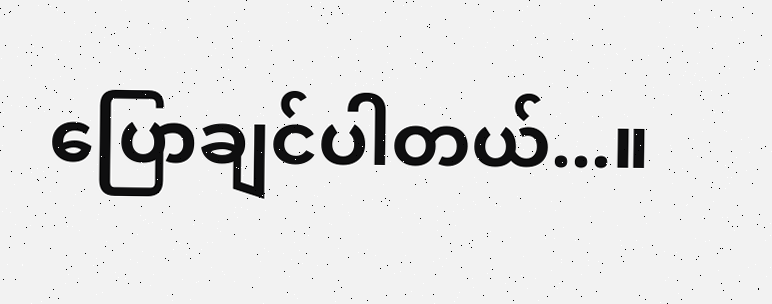ပြောချင်ပါတယ်...။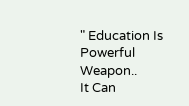" Education Is Powerful Weapon..
It Can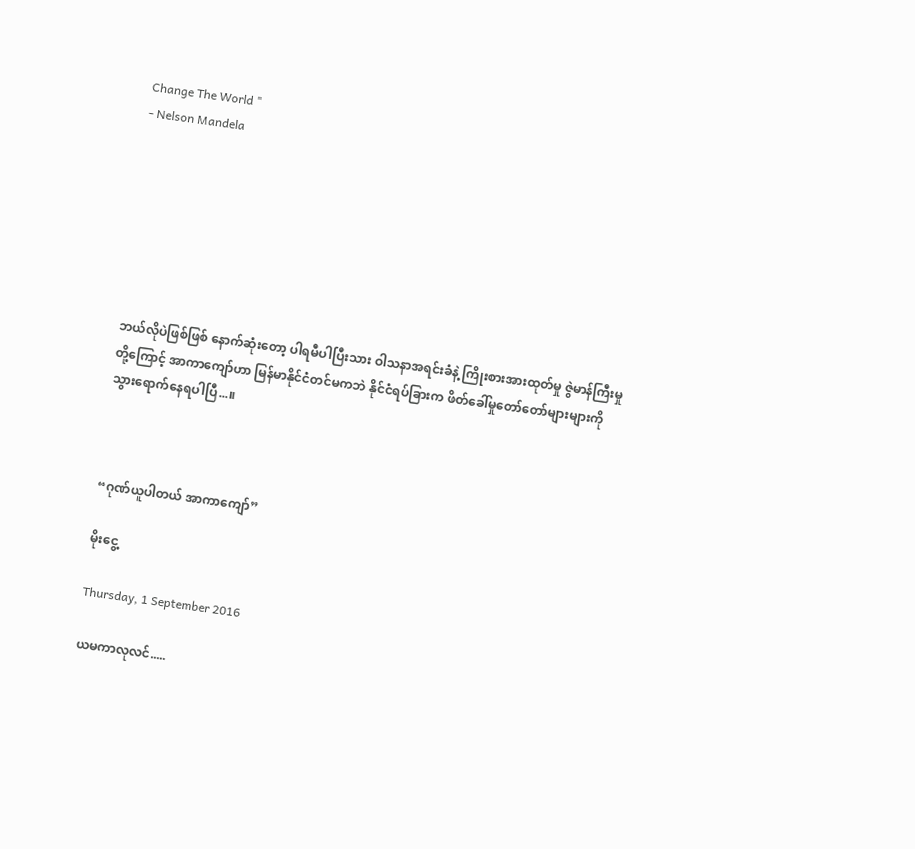Change The World "
- Nelson Mandela







ဘယ်လိုပဲဖြစ်ဖြစ် နောက်ဆုံးတော့ ပါရမီပါပြီးသား ဝါသနာအရင်းခံနဲ့ ကြိုးစားအားထုတ်မှု ဇွဲမာန်ကြီးမှုတို့ကြောင့် အာကာကျော်ဟာ မြန်မာနိုင်ငံတင်မကဘဲ နိုင်ငံရပ်ခြားက ဖိတ်ခေါ်မှုတော်တော်များများကို သွားရောက်နေရပါပြီ...။



“ဂုဏ်ယူပါတယ် အာကာကျော်”

မိုးငွေ့

Thursday, 1 September 2016

ယမကာလုလင်.....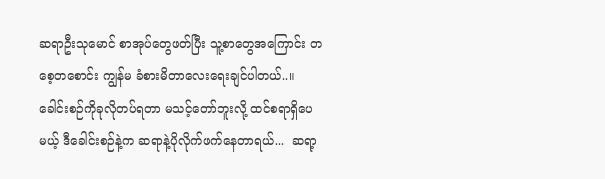ဆရာဦးသုမောင် စာအုပ်တွေဖတ်ပြီး သူ့စာတွေအကြောင်း တစေ့တစောင်း ကျွန်မ ခံစားမိတာလေးရေးချင်ပါတယ်..။ ခေါင်းစဉ်ကိုခုလိုတပ်ရတာ မသင့်တော်ဘူးလို့ ထင်စရာရှိပေမယ့် ဒီခေါင်းစဉ်နဲ့က ဆရာနဲ့ပိုလိုက်ဖက်နေတာရယ်...  ဆရာ့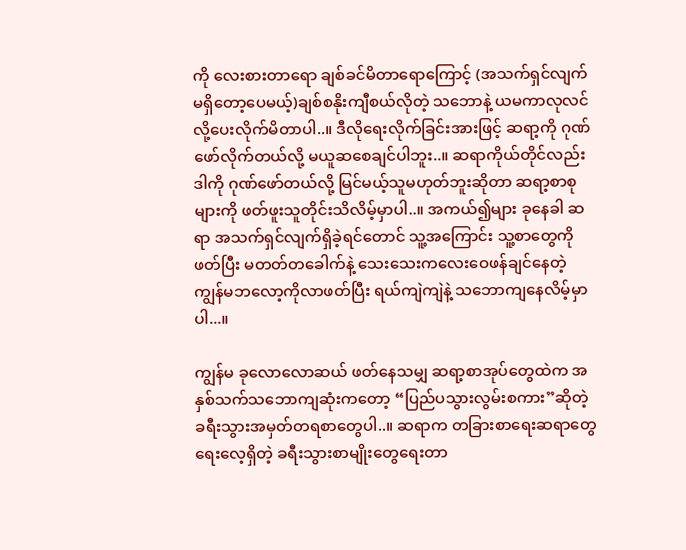ကို လေးစားတာရော ချစ်ခင်မိတာရောကြောင့် (အသက်ရှင်လျက်မရှိတော့ပေမယ့်)ချစ်စနိုးကျီစယ်လိုတဲ့ သဘောနဲ့ ယမကာလုလင်လို့ပေးလိုက်မိတာပါ..။ ဒီလိုရေးလိုက်ခြင်းအားဖြင့် ဆရာ့ကို ဂုဏ်ဖော်လိုက်တယ်လို့ မယူဆစေချင်ပါဘူး..။ ဆရာကိုယ်တိုင်လည်း ဒါကို ဂုဏ်ဖော်တယ်လို့ မြင်မယ့်သူမဟုတ်ဘူးဆိုတာ ဆရာ့စာစုများကို ဖတ်ဖူးသူတိုင်းသိလိမ့်မှာပါ..။ အကယ်၍များ ခုနေခါ ဆရာ အသက်ရှင်လျက်ရှိခဲ့ရင်တောင် သူ့အကြောင်း သူ့စာတွေကိုဖတ်ပြီး မတတ်တခေါက်နဲ့ သေးသေးကလေးဝေဖန်ချင်နေတဲ့ ကျွန်မဘလော့ကိုလာဖတ်ပြီး ရယ်ကျဲကျဲနဲ့ သဘောကျနေလိမ့်မှာပါ...။

ကျွန်မ ခုလောလောဆယ် ဖတ်နေသမျှ ဆရာ့စာအုပ်တွေထဲက အနှစ်သက်သဘောကျဆုံးကတော့ “ပြည်ပသွားလွမ်းစကား”ဆိုတဲ့ ခရီးသွားအမှတ်တရစာတွေပါ..။ ဆရာက တခြားစာရေးဆရာတွေ ရေးလေ့ရှိတဲ့ ခရီးသွားစာမျိုးတွေရေးတာ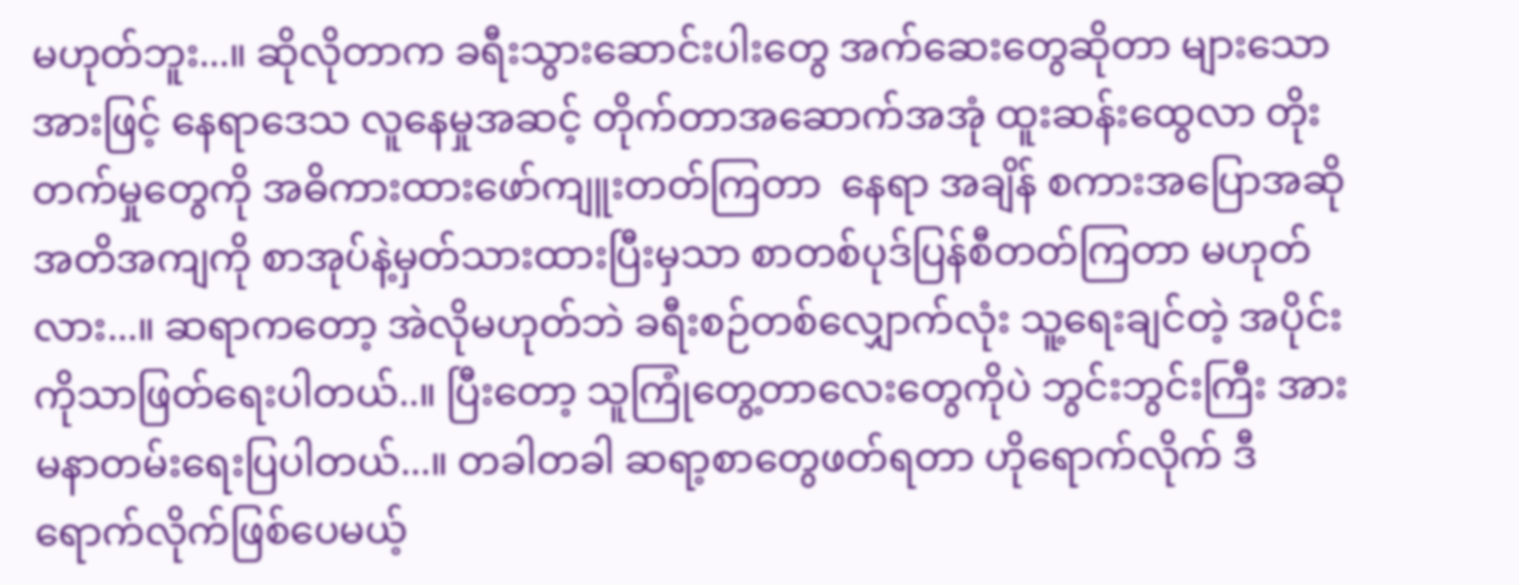မဟုတ်ဘူး...။ ဆိုလိုတာက ခရီးသွားဆောင်းပါးတွေ အက်ဆေးတွေဆိုတာ များသောအားဖြင့် နေရာဒေသ လူနေမှုအဆင့် တိုက်တာအဆောက်အအုံ ထူးဆန်းထွေလာ တိုးတက်မှုတွေကို အဓိကားထားဖော်ကျူးတတ်ကြတာ  နေရာ အချိန် စကားအပြောအဆို အတိအကျကို စာအုပ်နဲ့မှတ်သားထားပြီးမှသာ စာတစ်ပုဒ်ပြန်စီတတ်ကြတာ မဟုတ်လား...။ ဆရာကတော့ အဲလိုမဟုတ်ဘဲ ခရီးစဉ်တစ်လျှောက်လုံး သူ့ရေးချင်တဲ့ အပိုင်းကိုသာဖြတ်ရေးပါတယ်..။ ပြီးတော့ သူကြုံတွေ့တာလေးတွေကိုပဲ ဘွင်းဘွင်းကြီး အားမနာတမ်းရေးပြပါတယ်...။ တခါတခါ ဆရာ့စာတွေဖတ်ရတာ ဟိုရောက်လိုက် ဒီရောက်လိုက်ဖြစ်ပေမယ့်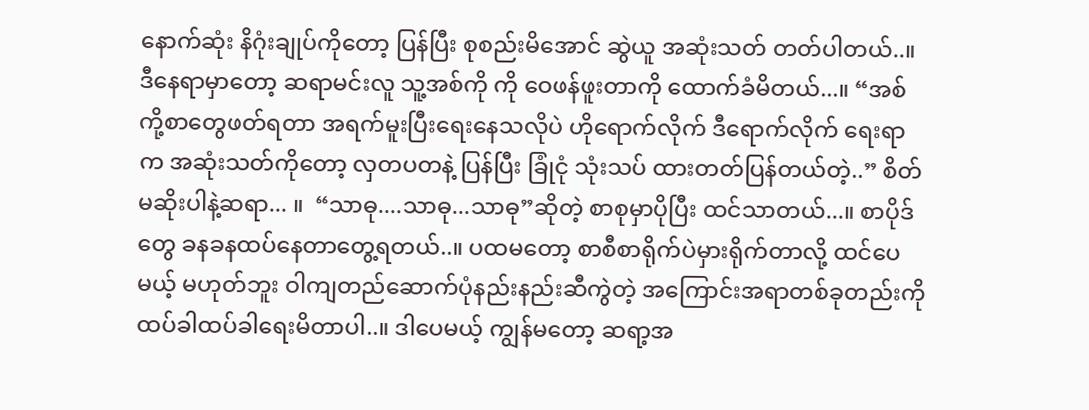နောက်ဆုံး နိဂုံးချုပ်ကိုတော့ ပြန်ပြီး စုစည်းမိအောင် ဆွဲယူ အဆုံးသတ် တတ်ပါတယ်..။ ဒီနေရာမှာတော့ ဆရာမင်းလူ သူ့အစ်ကို ကို ဝေဖန်ဖူးတာကို ထောက်ခံမိတယ်...။ “အစ်ကို့စာတွေဖတ်ရတာ အရက်မူးပြီးရေးနေသလိုပဲ ဟိုရောက်လိုက် ဒီရောက်လိုက် ရေးရာက အဆုံးသတ်ကိုတော့ လှတပတနဲ့ ပြန်ပြီး ခြုံငုံ သုံးသပ် ထားတတ်ပြန်တယ်တဲ့..” စိတ်မဆိုးပါနဲ့ဆရာ... ။  “သာဓု....သာဓု...သာဓု”ဆိုတဲ့ စာစုမှာပိုပြီး ထင်သာတယ်...။ စာပိုဒ်တွေ ခနခနထပ်နေတာတွေ့ရတယ်..။ ပထမတော့ စာစီစာရိုက်ပဲမှားရိုက်တာလို့ ထင်ပေမယ့် မဟုတ်ဘူး ဝါကျတည်ဆောက်ပုံနည်းနည်းဆီကွဲတဲ့ အကြောင်းအရာတစ်ခုတည်းကို ထပ်ခါထပ်ခါရေးမိတာပါ..။ ဒါပေမယ့် ကျွန်မတော့ ဆရာ့အ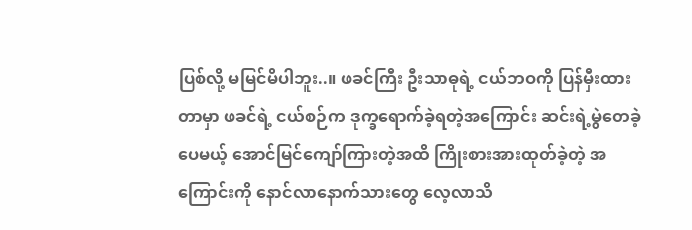ပြစ်လို့ မမြင်မိပါဘူး..။ ဖခင်ကြီး ဦးသာဓုရဲ့ ငယ်ဘဝကို ပြန်မှီးထားတာမှာ ဖခင်ရဲ့ ငယ်စဉ်က ဒုက္ခရောက်ခဲ့ရတဲ့အကြောင်း ဆင်းရဲ့မွဲတေခဲ့ပေမယ့် အောင်မြင်ကျော်ကြားတဲ့အထိ ကြိုးစားအားထုတ်ခဲ့တဲ့ အကြောင်းကို နောင်လာနောက်သားတွေ လေ့လာသိ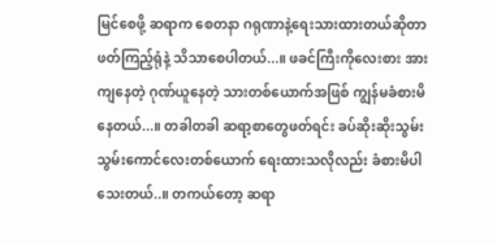မြင်စေဖို့ ဆရာက စေတနာ ဂရုဏာနဲ့ရေးသားထားတယ်ဆိုတာ ဖတ်ကြည့်ရုံနဲ့ သိသာစေပါတယ်...။ ဖခင်ကြီးကိုလေးစား အားကျနေတဲ့ ဂုဏ်ယူနေတဲ့ သားတစ်ယောက်အဖြစ် ကျွန်မခံစားမိနေတယ်...။ တခါတခါ ဆရာ့စာတွေဖတ်ရင်း ခပ်ဆိုးဆိုးသွမ်းသွမ်းကောင်လေးတစ်ယောက် ရေးထားသလိုလည်း ခံစားမိပါသေးတယ်..။ တကယ်တော့ ဆရာ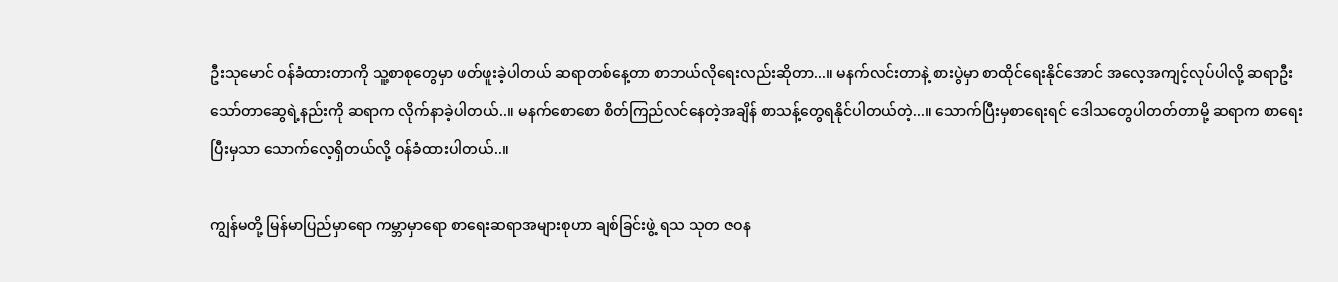ဦးသုမောင် ဝန်ခံထားတာကို သူ့စာစုတွေမှာ ဖတ်ဖူးခဲ့ပါတယ် ဆရာတစ်နေ့တာ စာဘယ်လိုရေးလည်းဆိုတာ...။ မနက်လင်းတာနဲ့ စားပွဲမှာ စာထိုင်ရေးနိုင်အောင် အလေ့အကျင့်လုပ်ပါလို့ ဆရာဦးသော်တာဆွေရဲ့နည်းကို ဆရာက လိုက်နာခဲ့ပါတယ်..။ မနက်စောစော စိတ်ကြည်လင်နေတဲ့အချိန် စာသန့်တွေရနိုင်ပါတယ်တဲ့...။ သောက်ပြီးမှစာရေးရင် ဒေါသတွေပါတတ်တာမို့ ဆရာက စာရေးပြီးမှသာ သောက်လေ့ရှိတယ်လို့ ဝန်ခံထားပါတယ်..။

ကျွန်မတို့ မြန်မာပြည်မှာရော ကမ္ဘာမှာရော စာရေးဆရာအများစုဟာ ချစ်ခြင်းဖွဲ့ ရသ သုတ ဇဝန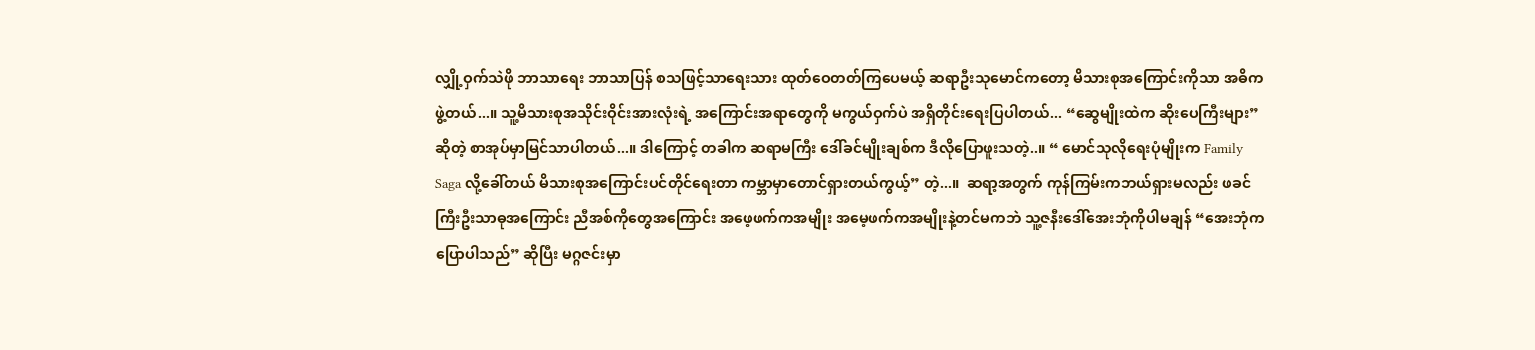လျှို့ဝှက်သဲဖို ဘာသာရေး ဘာသာပြန် စသဖြင့်သာရေးသား ထုတ်ဝေတတ်ကြပေမယ့် ဆရာဦးသုမောင်ကတော့ မိသားစုအကြောင်းကိုသာ အဓိက ဖွဲ့တယ်...။ သူ့မိသားစုအသိုင်းဝိုင်းအားလုံးရဲ့ အကြောင်းအရာတွေကို မကွယ်ဝှက်ပဲ အရှိတိုင်းရေးပြပါတယ်... “ဆွေမျိုးထဲက ဆိုးပေကြီးများ”ဆိုတဲ့ စာအုပ်မှာမြင်သာပါတယ်...။ ဒါကြောင့် တခါက ဆရာမကြီး ဒေါ်ခင်မျိုးချစ်က ဒီလိုပြောဖူးသတဲ့..။ “ မောင်သုလိုရေးပုံမျိုးက Family Saga လို့ခေါ်တယ် မိသားစုအကြောင်းပင်တိုင်ရေးတာ ကမ္ဘာမှာတောင်ရှားတယ်ကွယ့်” တဲ့...။  ဆရာ့အတွက် ကုန်ကြမ်းကဘယ်ရှားမလည်း ဖခင်ကြီးဦးသာဓုအကြောင်း ညီအစ်ကိုတွေအကြောင်း အဖေ့ဖက်ကအမျိုး အမေ့ဖက်ကအမျိုးနဲ့တင်မကဘဲ သူ့ဇနီးဒေါ်အေးဘုံကိုပါမချန် “အေးဘုံကပြောပါသည်” ဆိုပြီး မဂ္ဂဇင်းမှာ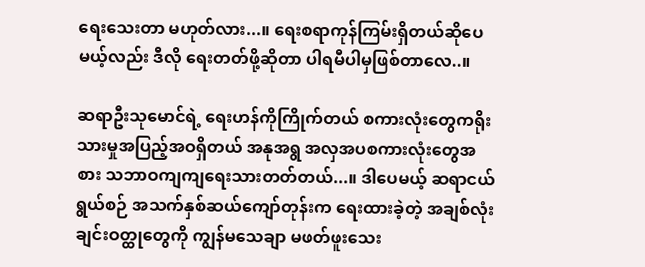ရေးသေးတာ မဟုတ်လား...။ ရေးစရာကုန်ကြမ်းရှိတယ်ဆိုပေမယ့်လည်း ဒီလို ရေးတတ်ဖို့ဆိုတာ ပါရမီပါမှဖြစ်တာလေ..။

ဆရာဦးသုမောင်ရဲ့ ရေးဟန်ကိုကြိုက်တယ် စကားလုံးတွေကရိုးသားမှုအပြည့်အဝရှိတယ် အနုအရွ အလှအပစကားလုံးတွေအစား သဘာဝကျကျရေးသားတတ်တယ်...။ ဒါပေမယ့် ဆရာငယ်ရွယ်စဉ် အသက်နှစ်ဆယ်ကျော်တုန်းက ရေးထားခဲ့တဲ့ အချစ်လုံးချင်းဝတ္ထုတွေကို ကျွန်မသေချာ မဖတ်ဖူးသေး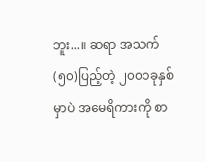ဘူး...။ ဆရာ အသက်(၅၀)ပြည့်တဲ့ ၂၀၀၁ခုနှစ်မှာပဲ အမေရိကားကို စာ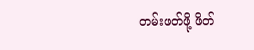တမ်းဖတ်ဖို့ ဖိတ်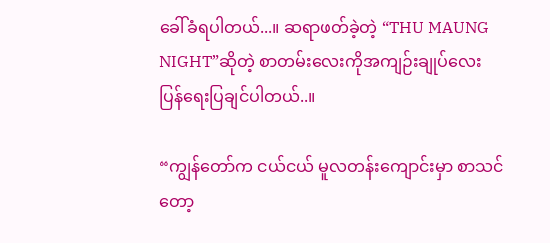ခေါ်ခံရပါတယ်...။ ဆရာဖတ်ခဲ့တဲ့ “THU MAUNG NIGHT”ဆိုတဲ့ စာတမ်းလေးကိုအကျဉ်းချုပ်လေး ပြန်ရေးပြချင်ပါတယ်..။

“ကျွန်တော်က ငယ်ငယ် မူလတန်းကျောင်းမှာ စာသင်တော့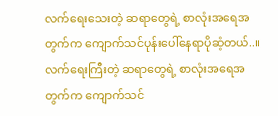လက်ရေးသေးတဲ့ ဆရာတွေရဲ့ စာလုံးအရေအတွက်က ကျောက်သင်ပုန်းပေါ်နေရာပိုဆံ့တယ်..။ လက်ရေးကြီးတဲ့ ဆရာတွေရဲ့ စာလုံးအရေအတွက်က ကျောက်သင်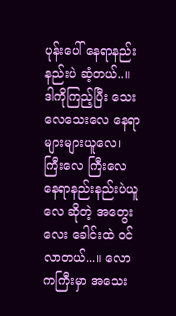ပုန်းပေါ် နေရာနည်းနည်းပဲ ဆံ့တယ်..။ ဒါကိုကြည့်ပြီး သေးလေသေးလေ နေရာများများယူလေ၊ ကြီးလေ ကြီးလေ နေရာနည်းနည်းပဲယူလေ ဆိုတဲ့ အတွေးလေး ခေါင်းထဲ ဝင်လာတယ်...။ လောကကြီးမှာ အသေး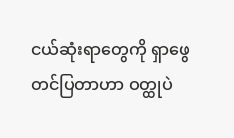ငယ်ဆုံးရာတွေကို ရှာဖွေတင်ပြတာဟာ ဝတ္ထုပဲ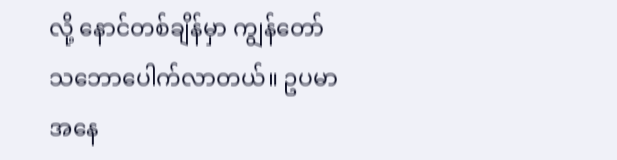လို့ နောင်တစ်ချိန်မှာ ကျွန်တော်သဘောပေါက်လာတယ်။ ဥပမာအနေ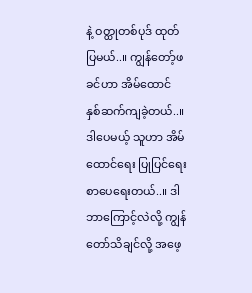နဲ့ ဝတ္ထုတစ်ပုဒ် ထုတ်ပြမယ်..။ ကျွန်တော့်ဖခင်ဟာ အိမ်ထောင် နှစ်ဆက်ကျခဲ့တယ်..။ ဒါပေမယ့် သူဟာ အိမ်ထောင်ရေး ပြုပြင်ရေး စာပေရေးတယ်..။ ဒါ ဘာကြောင့်လဲလို့ ကျွန်တော်သိချင်လို့ အဖေ့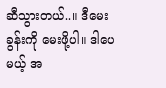ဆီသွားတယ်..။ ဒီမေးခွန်းကို မေးဖို့ပါ။ ဒါပေမယ့် အ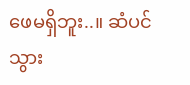ဖေမရှိဘူး..။ ဆံပင်သွား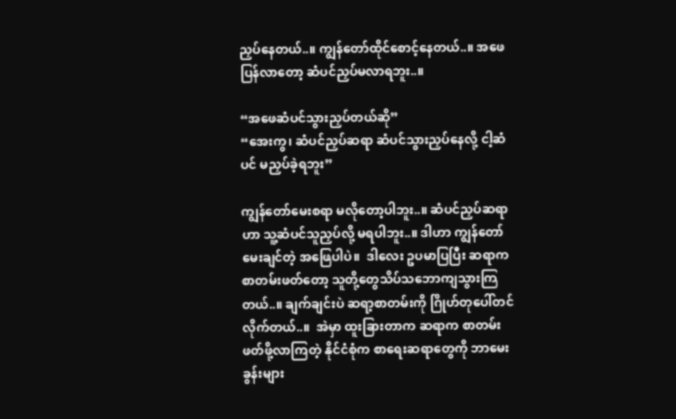ညှပ်နေတယ်..။ ကျွန်တော်ထိုင်စောင့်နေတယ်..။ အဖေပြန်လာတော့ ဆံပင်ညှပ်မလာရဘူး..။

“အဖေဆံပင်သွားညှပ်တယ်ဆို”
“အေးကွ၊ ဆံပင်ညှပ်ဆရာ ဆံပင်သွားညှပ်နေလို့ ငါ့ဆံပင် မညှပ်ခဲ့ရဘူး”

ကျွန်တော်မေးစရာ မလိုတော့ပါဘူး..။ ဆံပင်ညှပ်ဆရာဟာ သူ့ဆံပင်သူညှပ်လို့ မရပါဘူး..။ ဒါဟာ ကျွန်တော်မေးချင်တဲ့ အဖြေပါပဲ။  ဒါလေး ဥပမာပြပြီး ဆရာက စာတမ်းဖတ်တော့ သူတို့တွေသိပ်သဘောကျသွားကြတယ်..။ ချက်ချင်းပဲ ဆရာ့စာတမ်းကို ဂြိုဟ်တုပေါ်တင်လိုက်တယ်..။  အဲမှာ ထူးခြားတာက ဆရာက စာတမ်းဖတ်ဖို့လာကြတဲ့ နိုင်ငံစုံက စာရေးဆရာတွေကို ဘာမေးခွန်းများ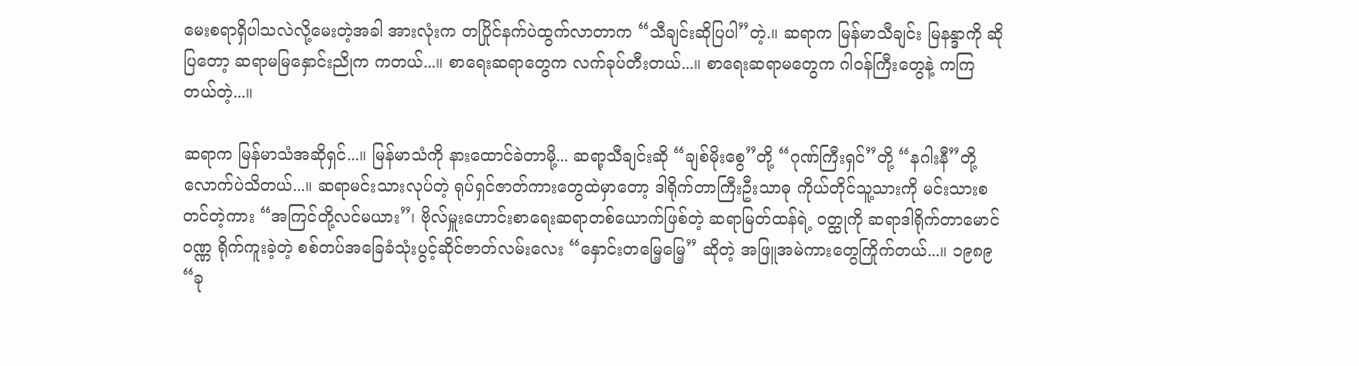မေးစရာရှိပါသလဲလို့မေးတဲ့အခါ အားလုံးက တပြိုင်နက်ပဲထွက်လာတာက “သီချင်းဆိုပြပါ”တဲ့.။ ဆရာက မြန်မာသီချင်း မြနန္ဒာကို ဆိုပြတော့ ဆရာမမြနှောင်းညိုက ကတယ်...။ စာရေးဆရာတွေက လက်ခုပ်တီးတယ်...။ စာရေးဆရာမတွေက ဂါဝန်ကြီးတွေနဲ့ ကကြတယ်တဲ့...။

ဆရာက မြန်မာသံအဆိုရှင်...။ မြန်မာသံကို နားထောင်ခဲတာမို့... ဆရာ့သီချင်းဆို “ချစ်မိုးစွေ”တို့ “ဂုဏ်ကြီးရှင်”တို့ “နဂါးနီ”တို့လောက်ပဲသိတယ်...။ ဆရာမင်းသားလုပ်တဲ့ ရုပ်ရှင်ဇာတ်ကားတွေထဲမှာတော့ ဒါရိုက်တာကြီးဦးသာဓု ကိုယ်တိုင်သူ့သားကို မင်းသားစတင်တဲ့ကား “အကြင်တို့လင်မယား”၊ ဗိုလ်မှူးဟောင်းစာရေးဆရာတစ်ယောက်ဖြစ်တဲ့ ဆရာမြတ်ထန်ရဲ့ ဝတ္ထုကို ဆရာဒါရိုက်တာမောင်ဝဏ္ဏ ရိုက်ကူးခဲ့တဲ့ စစ်တပ်အခြေခံသုံးပွင့်ဆိုင်ဇာတ်လမ်းလေး “နှောင်းတမြေ့မြေ့” ဆိုတဲ့ အဖြူအမဲကားတွေကြိုက်တယ်...။ ၁၉၈၉ “ခု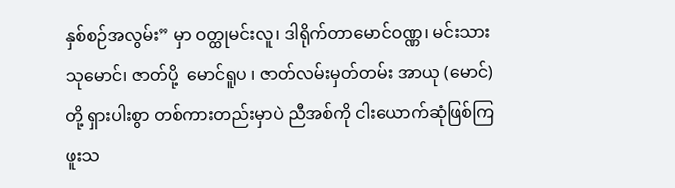နှစ်စဉ်အလွမ်း” မှာ ဝတ္ထုမင်းလူ၊ ဒါရိုက်တာမောင်ဝဏ္ဏ၊ မင်းသားသုမောင်၊ ဇာတ်ပို့  မောင်ရူပ ၊ ဇာတ်လမ်းမှတ်တမ်း အာယု (မောင်)တို့ ရှားပါးစွာ တစ်ကားတည်းမှာပဲ ညီအစ်ကို ငါးယောက်ဆုံဖြစ်ကြဖူးသ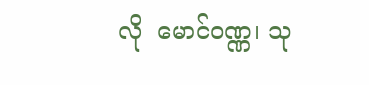လို  မောင်ဝဏ္ဏ၊ သု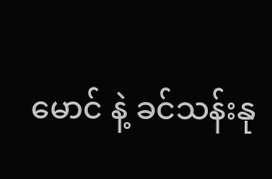မောင် နဲ့ ခင်သန်းနု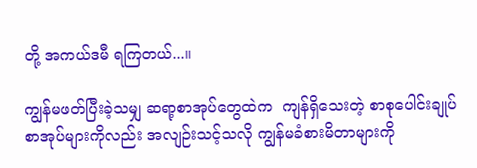တို့ အကယ်ဒမီ ရကြတယ်...။

ကျွန်မဖတ်ပြီးခဲ့သမျှ ဆရာ့စာအုပ်တွေထဲက  ကျန်ရှိသေးတဲ့ စာစုပေါင်းချုပ်စာအုပ်များကိုလည်း အလျဉ်းသင့်သလို ကျွန်မခံစားမိတာများကို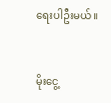ရေးပါဦးမယ်။


မိုးငွေ့